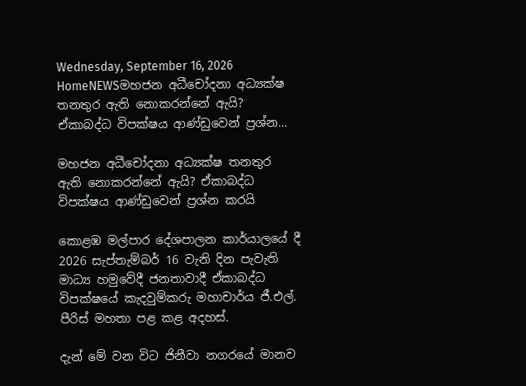Wednesday, September 16, 2026
HomeNEWSමහජන අධීචෝදනා අධ්‍යක්ෂ තනතුර ඇති නොකරන්නේ ඇයි? ඒකාබද්ධ විපක්ෂය ආණ්ඩුවෙන් ප්‍රශ්න...

මහජන අධීචෝදනා අධ්‍යක්ෂ තනතුර ඇති නොකරන්නේ ඇයි? ඒකාබද්ධ විපක්ෂය ආණ්ඩුවෙන් ප්‍රශ්න කරයි

කොළඹ මල්පාර දේශපාලන කාර්යාලයේ දී 2026 සැප්තැම්බර් 16 වැනි දින පැවැති මාධ්‍ය හමුවේදී ජනතාවාදී ඒකාබද්ධ විපක්ෂයේ කැදවුම්කරු මහාචාර්ය ජී.එල්. පීරිස් මහතා පළ කළ අදහස්.

දැන් මේ වන විට ජිනීවා නගරයේ මානව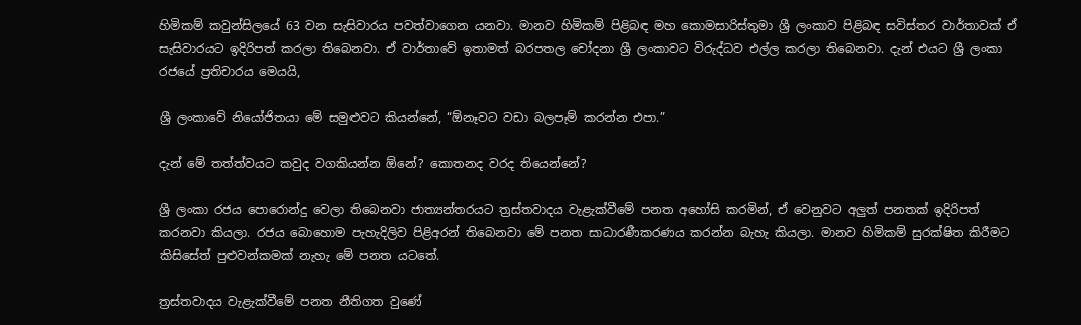හිමිකම් කවුන්සිලයේ 63 වන සැසිවාරය පවත්වාගෙන යනවා. මානව හිමිකම් පිළිබඳ මහ කොමසාරිස්තුමා ශ්‍රී ලංකාව පිළිබඳ සවිස්තර වාර්තාවක් ඒ සැසිවාරයට ඉදිරිපත් කරලා තිබෙනවා. ඒ වාර්තාවේ ඉතාමත් බරපතල චෝදනා ශ්‍රී ලංකාවට විරුද්ධව එල්ල කරලා තිබෙනවා. දැන් එයට ශ්‍රී ලංකා රජයේ ප්‍රතිචාරය මෙයයි,

ශ්‍රී ලංකාවේ නියෝජිතයා මේ සමුළුවට කියන්නේ, “ඕනෑවට වඩා බලපෑම් කරන්න එපා.”

දැන් මේ තත්ත්වයට කවුද වගකියන්න ඕනේ? කොතනද වරද තියෙන්නේ?

ශ්‍රී ලංකා රජය පොරොන්දු වෙලා තිබෙනවා ජාත්‍යන්තරයට ත්‍රස්තවාදය වැළැක්වීමේ පනත අහෝසි කරමින්, ඒ වෙනුවට අලුත් පනතක් ඉදිරිපත් කරනවා කියලා. රජය බොහොම පැහැදිලිව පිළිඅරන් තිබෙනවා මේ පනත සාධාරණීකරණය කරන්න බැහැ කියලා. මානව හිමිකම් සුරක්ෂිත කිරීමට කිසිසේත් පුළුවන්කමක් නැහැ මේ පනත යටතේ.

ත්‍රස්තවාදය වැළැක්වීමේ පනත නීතිගත වුණේ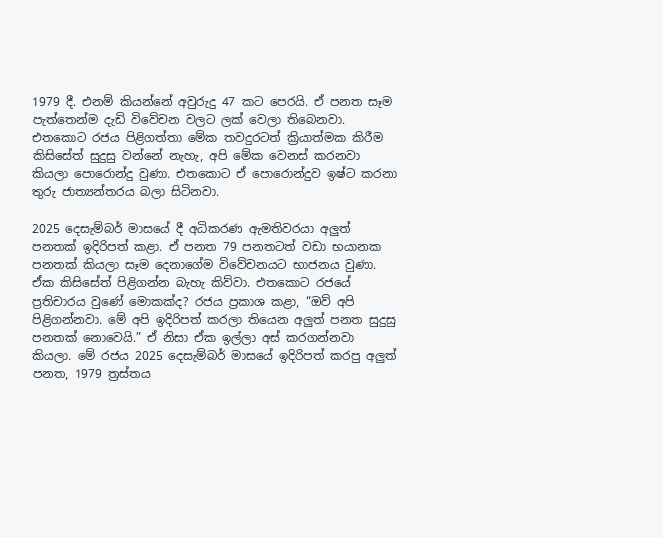1979 දී. එනම් කියන්නේ අවුරුදු 47 කට පෙරයි. ඒ පනත සෑම පැත්තෙන්ම දැඩි විවේචන වලට ලක් වෙලා තිබෙනවා. එතකොට රජය පිළිගත්තා මේක තවදුරටත් ක්‍රියාත්මක කිරීම කිසිසේත් සුදුසු වන්නේ නැහැ, අපි මේක වෙනස් කරනවා කියලා පොරොන්දු වුණා. එතකොට ඒ පොරොන්දුව ඉෂ්ට කරනා තුරු ජාත්‍යන්තරය බලා සිටිනවා.

2025 දෙසැම්බර් මාසයේ දී අධිකරණ ඇමතිවරයා අලුත් පනතක් ඉදිරිපත් කළා. ඒ පනත 79 පනතටත් වඩා භයානක පනතක් කියලා සෑම දෙනාගේම විවේචනයට භාජනය වුණා. ඒක කිසිසේත් පිළිගන්න බැහැ කිව්වා. එතකොට රජයේ ප්‍රතිචාරය වුණේ මොකක්ද? රජය ප්‍රකාශ කළා, “ඔව් අපි පිළිගන්නවා. මේ අපි ඉදිරිපත් කරලා තියෙන අලුත් පනත සුදුසු පනතක් නොවෙයි.” ඒ නිසා ඒක ඉල්ලා අස් කරගන්නවා කියලා. මේ රජය 2025 දෙසැම්බර් මාසයේ ඉදිරිපත් කරපු අලුත් පනත, 1979 ත්‍රස්තය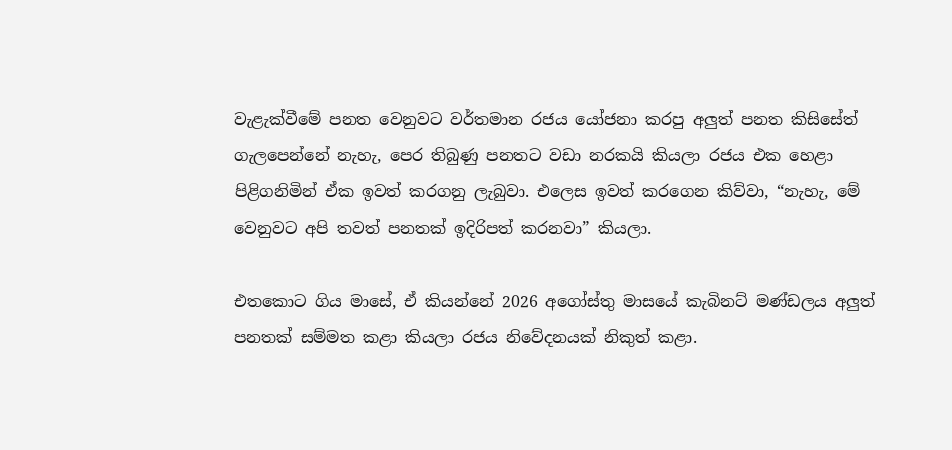වැළැක්වීමේ පනත වෙනුවට වර්තමාන රජය යෝජනා කරපු අලුත් පනත කිසිසේත් ගැලපෙන්නේ නැහැ, පෙර තිබුණු පනතට වඩා නරකයි කියලා රජය එක හෙළා පිළිගනිමින් ඒක ඉවත් කරගනු ලැබුවා. එලෙස ඉවත් කරගෙන කිව්වා, “නැහැ, මේ වෙනුවට අපි තවත් පනතක් ඉදිරිපත් කරනවා” කියලා.

එතකොට ගිය මාසේ, ඒ කියන්නේ 2026 අගෝස්තු මාසයේ කැබිනට් මණ්ඩලය අලුත් පනතක් සම්මත කළා කියලා රජය නිවේදනයක් නිකුත් කළා.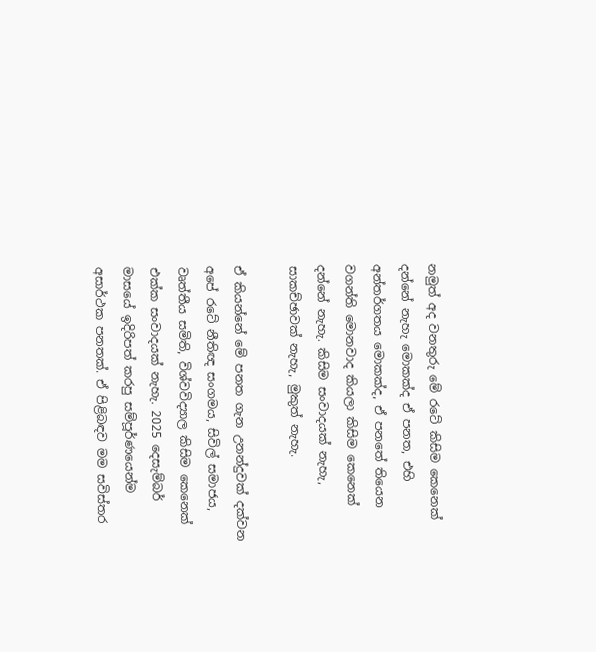නමුත් අද වනතුරු මේ රටේ කිසිම කෙනෙක් දන්නේ නැහැ මොකක්ද ඒ පනත, එහි අන්තර්ගතය මොකක්ද, ඒ පනතේ තියෙන වගන්ති මොනවාද කියලා කිසිම කෙනෙක් දන්නේ නැහැ. කිසිම සංවාදයක් නැහැ, සාකච්ඡාවක් නැහැ, මුකුත් නැහැ.

ඒ කියන්නේ මේ පනත ගැන උනන්දුවක් දක්වන අපේ රටේ නීතිඥ සංගමය, සිවිල් සමාජය, වෘත්තීය සමිති, විශ්වවිද්‍යාල කිසිම කෙනෙක් එක්ක සංවාදයක් නැහැ. 2025 දෙසැම්බර් මාසයේ ඉදිරිපත් කරපු සම්පූර්ණයෙන්ම අසාර්ථක පනතක්. ඒ පිළිබඳව මම සවිස්තර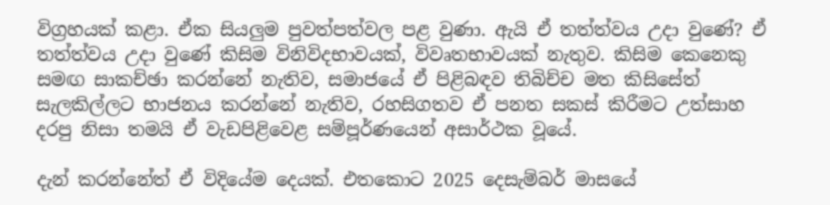විග්‍රහයක් කළා. ඒක සියලුම පුවත්පත්වල පළ වුණා. ඇයි ඒ තත්ත්වය උදා වුණේ? ඒ තත්ත්වය උදා වුණේ කිසිම විනිවිදභාවයක්, විවෘතභාවයක් නැතුව. කිසිම කෙනෙකු සමඟ සාකච්ඡා කරන්නේ නැතිව, සමාජයේ ඒ පිළිබඳව තිබිච්ච මත කිසිසේත් සැලකිල්ලට භාජනය කරන්නේ නැතිව, රහසිගතව ඒ පනත සකස් කිරීමට උත්සාහ දරපු නිසා තමයි ඒ වැඩපිළිවෙළ සම්පූර්ණයෙන් අසාර්ථක වූයේ.

දැන් කරන්නේත් ඒ විදියේම දෙයක්. එතකොට 2025 දෙසැම්බර් මාසයේ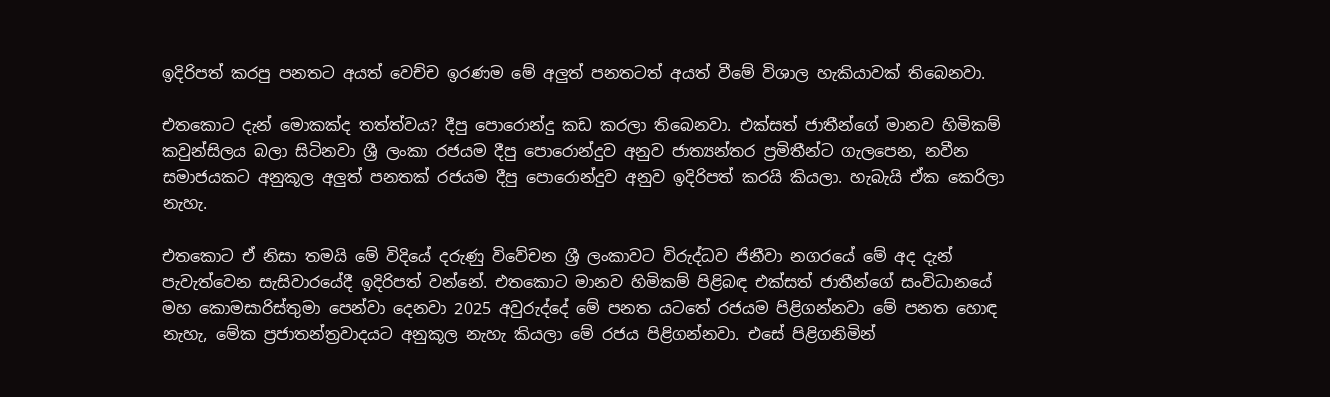ඉදිරිපත් කරපු පනතට අයත් වෙච්ච ඉරණම මේ අලුත් පනතටත් අයත් වීමේ විශාල හැකියාවක් තිබෙනවා.

එතකොට දැන් මොකක්ද තත්ත්වය? දීපු පොරොන්දු කඩ කරලා තිබෙනවා. එක්සත් ජාතීන්ගේ මානව හිමිකම් කවුන්සිලය බලා සිටිනවා ශ්‍රී ලංකා රජයම දීපු පොරොන්දුව අනුව ජාත්‍යන්තර ප්‍රමිතීන්ට ගැලපෙන, නවීන සමාජයකට අනුකූල අලුත් පනතක් රජයම දීපු පොරොන්දුව අනුව ඉදිරිපත් කරයි කියලා. හැබැයි ඒක කෙරිලා නැහැ.

එතකොට ඒ නිසා තමයි මේ විදියේ දරුණු විවේචන ශ්‍රී ලංකාවට විරුද්ධව ජිනීවා නගරයේ මේ අද දැන් පැවැත්වෙන සැසිවාරයේදී ඉදිරිපත් වන්නේ. එතකොට මානව හිමිකම් පිළිබඳ එක්සත් ජාතීන්ගේ සංවිධානයේ මහ කොමසාරිස්තුමා පෙන්වා දෙනවා 2025 අවුරුද්දේ මේ පනත යටතේ රජයම පිළිගන්නවා මේ පනත හොඳ නැහැ, මේක ප්‍රජාතන්ත්‍රවාදයට අනුකූල නැහැ කියලා මේ රජය පිළිගන්නවා. එසේ පිළිගනිමින්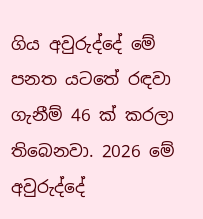ගිය අවුරුද්දේ මේ පනත යටතේ රඳවා ගැනීම් 46 ක් කරලා තිබෙනවා. 2026 මේ අවුරුද්දේ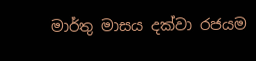මාර්තු මාසය දක්වා රජයම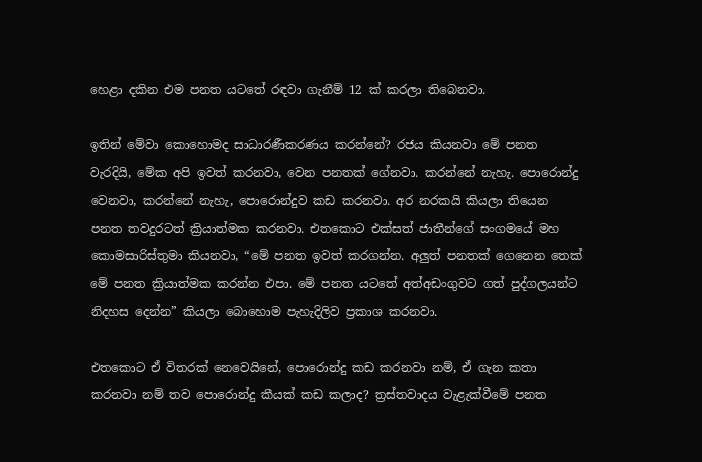හෙළා දකින එම පනත යටතේ රඳවා ගැනීම් 12 ක් කරලා තිබෙනවා.

ඉතින් මේවා කොහොමද සාධාරණීකරණය කරන්නේ? රජය කියනවා මේ පනත වැරදියි, මේක අපි ඉවත් කරනවා, වෙන පනතක් ගේනවා. කරන්නේ නැහැ. පොරොන්දු වෙනවා, කරන්නේ නැහැ, පොරොන්දුව කඩ කරනවා. අර නරකයි කියලා තියෙන පනත තවදුරටත් ක්‍රියාත්මක කරනවා. එතකොට එක්සත් ජාතීන්ගේ සංගමයේ මහ කොමසාරිස්තුමා කියනවා, “මේ පනත ඉවත් කරගන්න. අලුත් පනතක් ගෙනෙන තෙක් මේ පනත ක්‍රියාත්මක කරන්න එපා. මේ පනත යටතේ අත්අඩංගුවට ගත් පුද්ගලයන්ට නිදහස දෙන්න” කියලා බොහොම පැහැදිලිව ප්‍රකාශ කරනවා.

එතකොට ඒ විතරක් නෙවෙයිනේ, පොරොන්දු කඩ කරනවා නම්, ඒ ගැන කතා කරනවා නම් තව පොරොන්දු කීයක් කඩ කලාද? ත්‍රස්තවාදය වැළැක්වීමේ පනත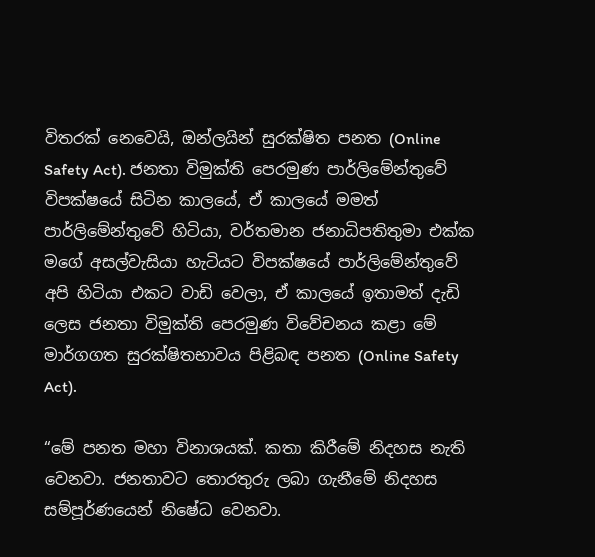විතරක් නෙවෙයි, ඔන්ලයින් සුරක්ෂිත පනත (Online Safety Act). ජනතා විමුක්ති පෙරමුණ පාර්ලිමේන්තුවේ විපක්ෂයේ සිටින කාලයේ, ඒ කාලයේ මමත් පාර්ලිමේන්තුවේ හිටියා, වර්තමාන ජනාධිපතිතුමා එක්ක මගේ අසල්වැසියා හැටියට විපක්ෂයේ පාර්ලිමේන්තුවේ අපි හිටියා එකට වාඩි වෙලා, ඒ කාලයේ ඉතාමත් දැඩි ලෙස ජනතා විමුක්ති පෙරමුණ විවේචනය කළා මේ මාර්ගගත සුරක්ෂිතභාවය පිළිබඳ පනත (Online Safety Act).

“මේ පනත මහා විනාශයක්. කතා කිරීමේ නිදහස නැති වෙනවා. ජනතාවට තොරතුරු ලබා ගැනීමේ නිදහස සම්පූර්ණයෙන් නිෂේධ වෙනවා.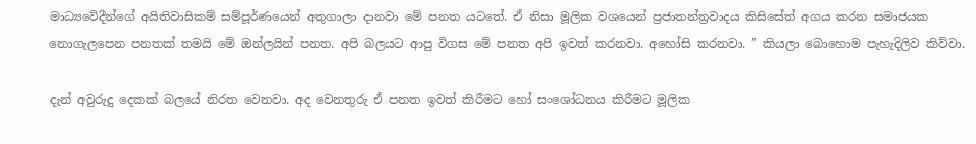මාධ්‍යවේදීන්ගේ අයිතිවාසිකම් සම්පූර්ණයෙන් අතුගාලා දානවා මේ පනත යටතේ. ඒ නිසා මූලික වශයෙන් ප්‍රජාතන්ත්‍රවාදය කිසිසේත් අගය කරන සමාජයක නොගැලපෙන පනතක් තමයි මේ ඔන්ලයින් පනත. අපි බලයට ආපු විගස මේ පනත අපි ඉවත් කරනවා. අහෝසි කරනවා. ” කියලා බොහොම පැහැදිලිව කිව්වා.

දැන් අවුරුදු දෙකක් බලයේ නිරත වෙනවා. අද වෙනතුරු ඒ පනත ඉවත් කිරීමට හෝ සංශෝධනය කිරීමට මූලික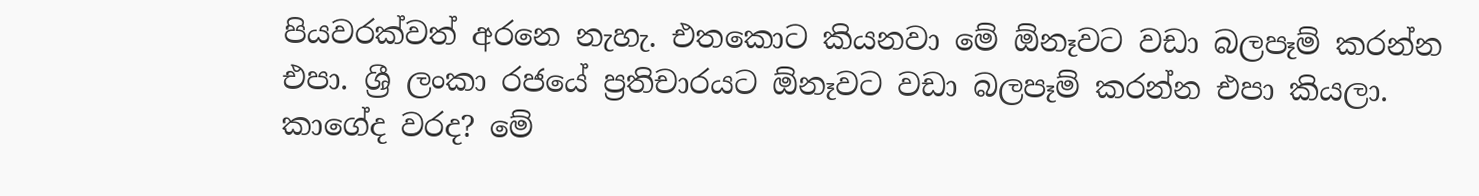පියවරක්වත් අරනෙ නැහැ. එතකොට කියනවා මේ ඕනෑවට වඩා බලපෑම් කරන්න එපා. ශ්‍රී ලංකා රජයේ ප්‍රතිචාරයට ඕනෑවට වඩා බලපෑම් කරන්න එපා කියලා. කාගේද වරද? මේ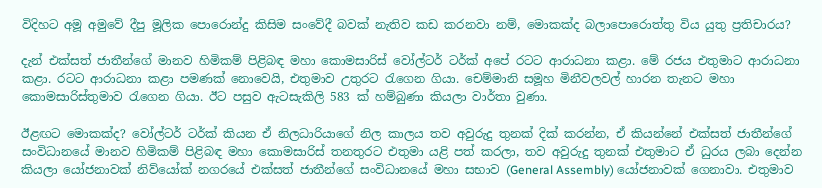විදිහට අමූ අමුවේ දීපු මූලික පොරොන්දු කිසිම සංවේදී බවක් නැතිව කඩ කරනවා නම්, මොකක්ද බලාපොරොත්තු විය යුතු ප්‍රතිචාරය?

දැන් එක්සත් ජාතීන්ගේ මානව හිමිකම් පිළිබඳ මහා කොමසාරිස් වෝල්ටර් ටර්ක් අපේ රටට ආරාධනා කළා. මේ රජය එතුමාට ආරාධනා කළා. රටට ආරාධනා කළා පමණක් නොවෙයි, එතුමාව උතුරට රැගෙන ගියා. චෙම්මානි සමූහ මිනීවලවල් හාරන තැනට මහා කොමසාරිස්තුමාව රැගෙන ගියා. ඊට පසුව ඇටසැකිලි 583 ක් හම්බුණා කියලා වාර්තා වුණා.

ඊළඟට මොකක්ද? වෝල්ටර් ටර්ක් කියන ඒ නිලධාරියාගේ නිල කාලය තව අවුරුදු තුනක් දික් කරන්න, ඒ කියන්නේ එක්සත් ජාතීන්ගේ සංවිධානයේ මානව හිමිකම් පිළිබඳ මහා කොමසාරිස් තනතුරට එතුමා යළි පත් කරලා, තව අවුරුදු තුනක් එතුමාට ඒ ධුරය ලබා දෙන්න කියලා යෝජනාවක් නිව්යෝක් නගරයේ එක්සත් ජාතීන්ගේ සංවිධානයේ මහා සභාව (General Assembly) යෝජනාවක් ගෙනාවා. එතුමාව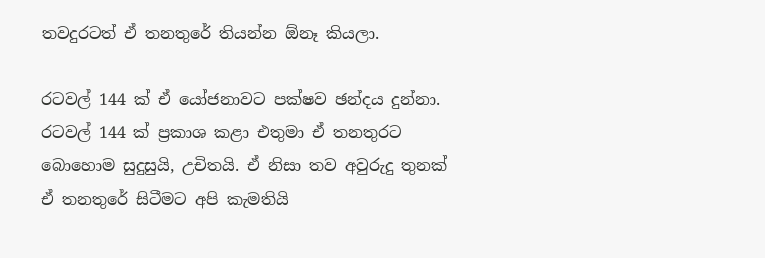තවදුරටත් ඒ තනතුරේ තියන්න ඕනෑ කියලා.

රටවල් 144 ක් ඒ යෝජනාවට පක්ෂව ඡන්දය දුන්නා. රටවල් 144 ක් ප්‍රකාශ කළා එතුමා ඒ තනතුරට බොහොම සුදුසුයි, උචිතයි. ඒ නිසා තව අවුරුදු තුනක් ඒ තනතුරේ සිටීමට අපි කැමතියි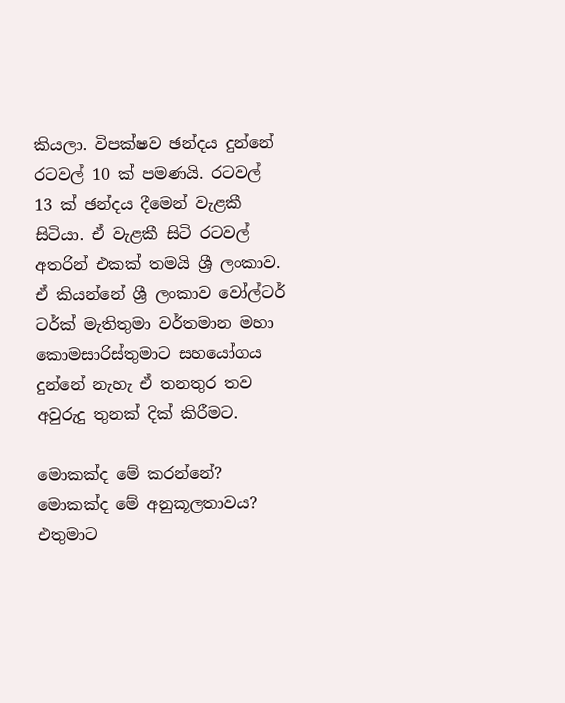කියලා. විපක්ෂව ඡන්දය දුන්නේ රටවල් 10 ක් පමණයි. රටවල් 13 ක් ඡන්දය දීමෙන් වැළකී සිටියා. ඒ වැළකී සිටි රටවල් අතරින් එකක් තමයි ශ්‍රී ලංකාව. ඒ කියන්නේ ශ්‍රී ලංකාව වෝල්ටර් ටර්ක් මැතිතුමා වර්තමාන මහා කොමසාරිස්තුමාට සහයෝගය දුන්නේ නැහැ ඒ තනතුර තව අවුරුදු තුනක් දික් කිරීමට.

මොකක්ද මේ කරන්නේ? මොකක්ද මේ අනුකූලතාවය? එතුමාට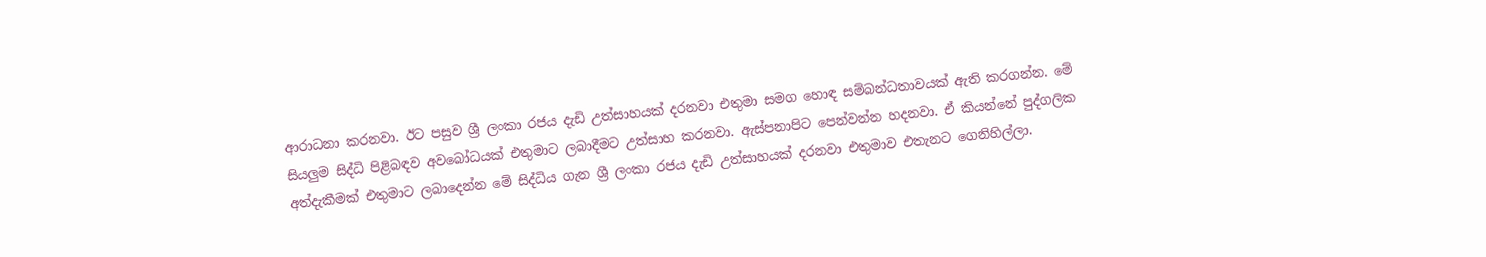ආරාධනා කරනවා. ඊට පසුව ශ්‍රී ලංකා රජය දැඩි උත්සාහයක් දරනවා එතුමා සමග හොඳ සම්බන්ධතාවයක් ඇති කරගන්න. මේ සියලුම සිද්ධි පිළිබඳව අවබෝධයක් එතුමාට ලබාදීමට උත්සාහ කරනවා. ඇස්පනාපිට පෙන්වන්න හදනවා. ඒ කියන්නේ පුද්ගලික අත්දැකීමක් එතුමාට ලබාදෙන්න මේ සිද්ධිය ගැන ශ්‍රී ලංකා රජය දැඩි උත්සාහයක් දරනවා එතුමාව එතැනට ගෙනිහිල්ලා.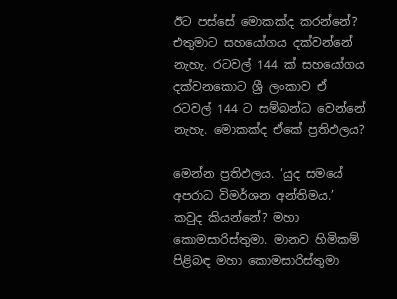ඊට පස්සේ මොකක්ද කරන්නේ? එතුමාට සහයෝගය දක්වන්නේ නැහැ. රටවල් 144 ක් සහයෝගය දක්වනකොට ශ්‍රී ලංකාව ඒ රටවල් 144 ට සම්බන්ධ වෙන්නේ නැහැ. මොකක්ද ඒකේ ප්‍රතිඵලය?

මෙන්න ප්‍රතිඵලය. ‘යුද සමයේ අපරාධ විමර්ශන අන්තිමය.’ කවුද කියන්නේ? මහා කොමසාරිස්තුමා. මානව හිමිකම් පිළිබඳ මහා කොමසාරිස්තුමා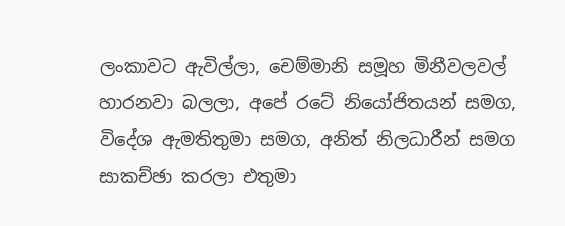ලංකාවට ඇවිල්ලා, චෙම්මානි සමූහ මිනීවලවල් හාරනවා බලලා, අපේ රටේ නියෝජිතයන් සමග, විදේශ ඇමතිතුමා සමග, අනිත් නිලධාරීන් සමග සාකච්ඡා කරලා එතුමා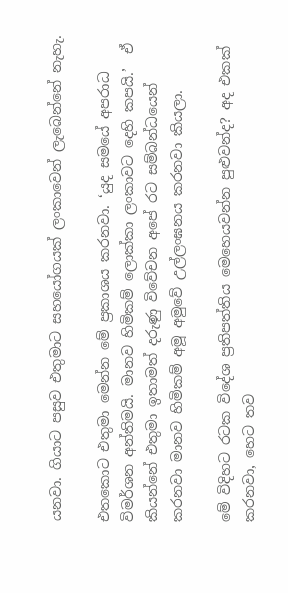යනවා. ගියාට පසුව එතුමාට සහයෝගයක් ලංකාවෙන් ලැබෙන්නේ නැහැ.

එතකොට එතුමා මෙන්න මේ ප්‍රකාශය කරනවා. ‘යුද සමයේ අපරාධ විමර්ශන අන්තිමයි. මානව හිමිකම් ලොක්කා ලංකාවට දෙහි කපයි.’  ඒ කියන්නේ එතුමා ඉතාමත් දරුණු විවේචන අපේ රට සම්බන්ධයෙන් කරනවා මානව හිමිකම් අමූ අමුවේ උල්ලංඝනය කරනවා කියලා.

මේ විදිහට රටක විදේශ ප්‍රතිපත්තිය මෙහෙයවන්න පුළුවන්ද? අද එකක් කරනවා, හෙට තව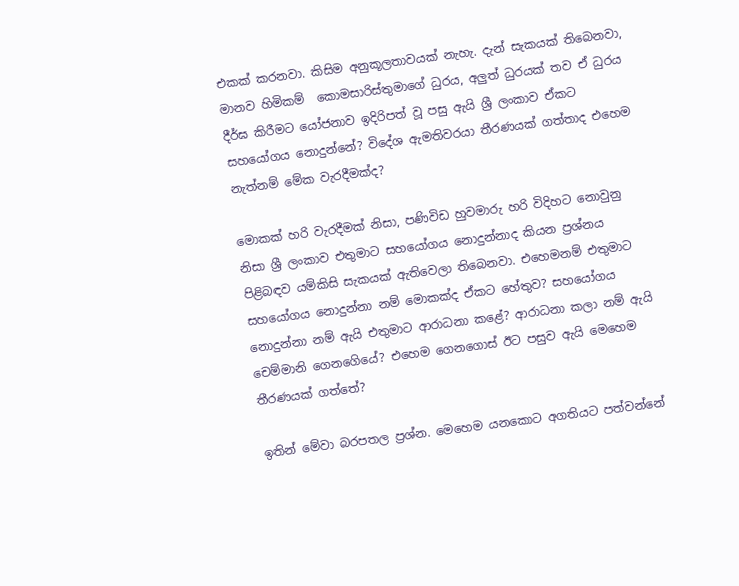එකක් කරනවා. කිසිම අනුකූලතාවයක් නැහැ. දැන් සැකයක් තිබෙනවා, මානව හිමිකම්  කොමසාරිස්තුමාගේ ධුරය, අලුත් ධුරයක් තව ඒ ධුරය දීර්ඝ කිරීමට යෝජනාව ඉදිරිපත් වූ පසු ඇයි ශ්‍රී ලංකාව ඒකට සහයෝගය නොදුන්නේ? විදේශ ඇමතිවරයා තීරණයක් ගත්තාද එහෙම නැත්නම් මේක වැරදීමක්ද?

මොකක් හරි වැරදීමක් නිසා, පණිවිඩ හුවමාරු හරි විදිහට නොවුනු නිසා ශ්‍රී ලංකාව එතුමාට සහයෝගය නොදුන්නාද කියන ප්‍රශ්නය පිළිබඳව යම්කිසි සැකයක් ඇතිවෙලා තිබෙනවා. එහෙමනම් එතුමාට සහයෝගය නොදුන්නා නම් මොකක්ද ඒකට හේතුව? සහයෝගය නොදුන්නා නම් ඇයි එතුමාට ආරාධනා කළේ? ආරාධනා කලා නම් ඇයි චෙම්මානි ගෙනගෙියේ? එහෙම ගෙනගොස් ඊට පසුව ඇයි මෙහෙම තීරණයක් ගත්තේ?

ඉතින් මේවා බරපතල ප්‍රශ්න. මෙහෙම යනකොට අගතියට පත්වන්නේ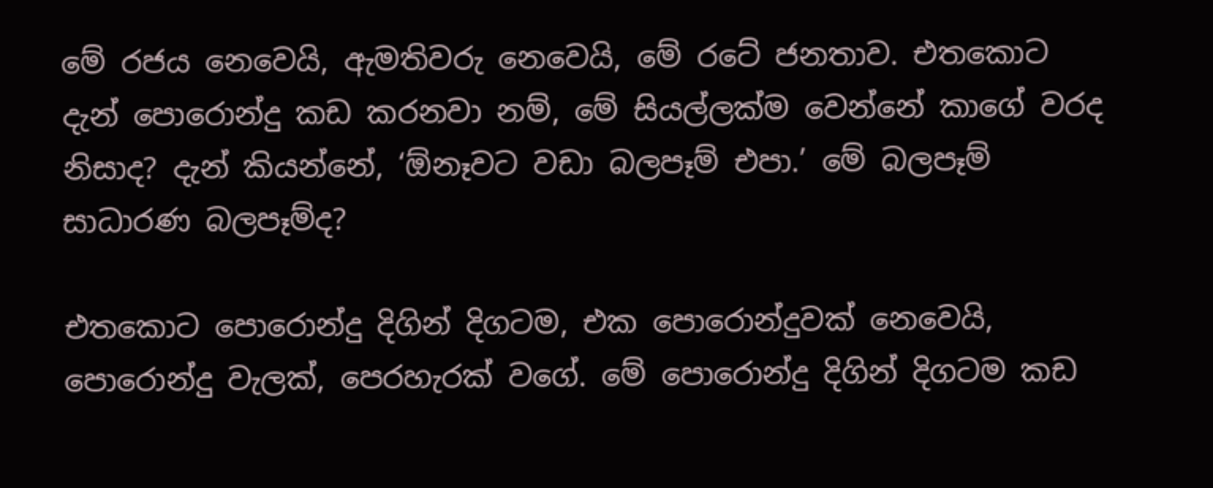මේ රජය නෙවෙයි, ඇමතිවරු නෙවෙයි, මේ රටේ ජනතාව. එතකොට දැන් පොරොන්දු කඩ කරනවා නම්, මේ සියල්ලක්ම වෙන්නේ කාගේ වරද නිසාද? දැන් කියන්නේ, ‘ඕනෑවට වඩා බලපෑම් එපා.’ මේ බලපෑම් සාධාරණ බලපෑම්ද?

එතකොට පොරොන්දු දිගින් දිගටම, එක පොරොන්දුවක් නෙවෙයි, පොරොන්දු වැලක්, පෙරහැරක් වගේ. මේ පොරොන්දු දිගින් දිගටම කඩ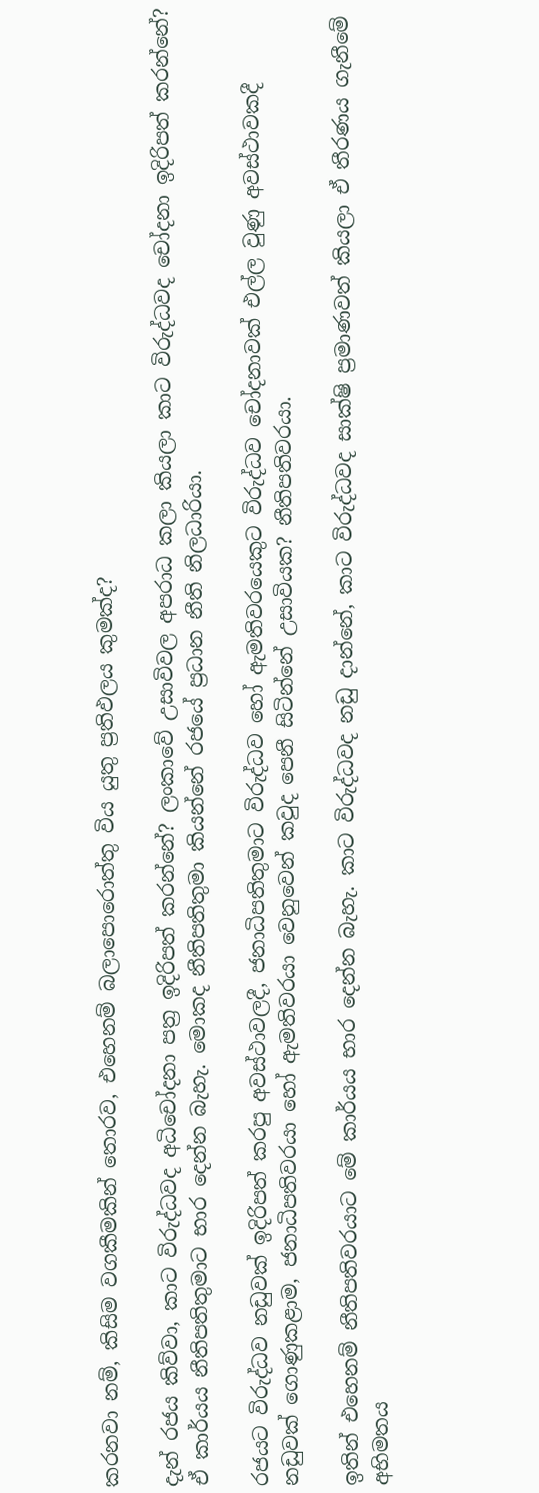කරනවා නම්, කිසිම වගකීමකින් තොරව, එහෙනම් බලාපොරොත්තු විය යුතු ප්‍රතිඵලය කුමක්ද?

දැන් රජය කිව්වා, කාට විරුද්ධවද අධිචෝදනා පත්‍ර ඉදිරිපත් කරන්නේ? ලංකාවේ උසාවිවල අපරාධ කලා කියලා කාට විරුද්ධවද චෝදනා ඉදිරිපත් කරන්නේ? ඒ කාර්යය නීතිපතිතුමාට භාර දෙන්න බැහැ. මොකද නීතිපතිතුමා කියන්නේ රජයේ ප්‍රධාන නීති නිලධාරියා.

රජයට විරුද්ධව නඩුවක් ඉදිරිපත් කරපු අවස්ථාවලදී, ජනාධිපතිතුමාට විරුද්ධව හෝ ඇමතිවරයෙකුට විරුද්ධව චෝදනාවක් එල්ල වුණු අවස්ථාවකදී නඩුවක් ගොණුකළාම, ජනාධිපතිවරයා හෝ ඇමතිවරයා වෙනුවෙන් කවුද පෙනී සිටින්නේ උසාවියක? නීතිපතිවරයා.

ඉතින් එහෙනම් නීතිපතිවරයාට මේ කාර්යය භාර දෙන්න බැහැ. කාට විරුද්ධවද නඩු දාන්නේ, කාට විරුද්ධවද සාක්ෂි ප්‍රමාණවත් කියලා ඒ තීරණය ගැනීමේ අභිමතය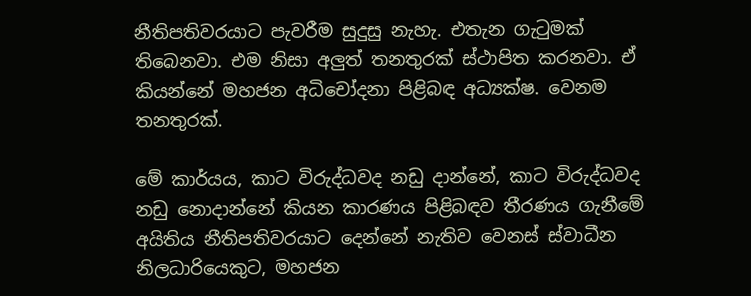නීතිපතිවරයාට පැවරීම සුදුසු නැහැ. එතැන ගැටුමක් තිබෙනවා. එම නිසා අලුත් තනතුරක් ස්ථාපිත කරනවා. ඒ කියන්නේ මහජන අධිචෝදනා පිළිබඳ අධ්‍යක්ෂ. වෙනම තනතුරක්.

මේ කාර්යය, කාට විරුද්ධවද නඩු දාන්නේ, කාට විරුද්ධවද නඩු නොදාන්නේ කියන කාරණය පිළිබඳව තීරණය ගැනීමේ අයිතිය නීතිපතිවරයාට දෙන්නේ නැතිව වෙනස් ස්වාධීන නිලධාරියෙකුට, මහජන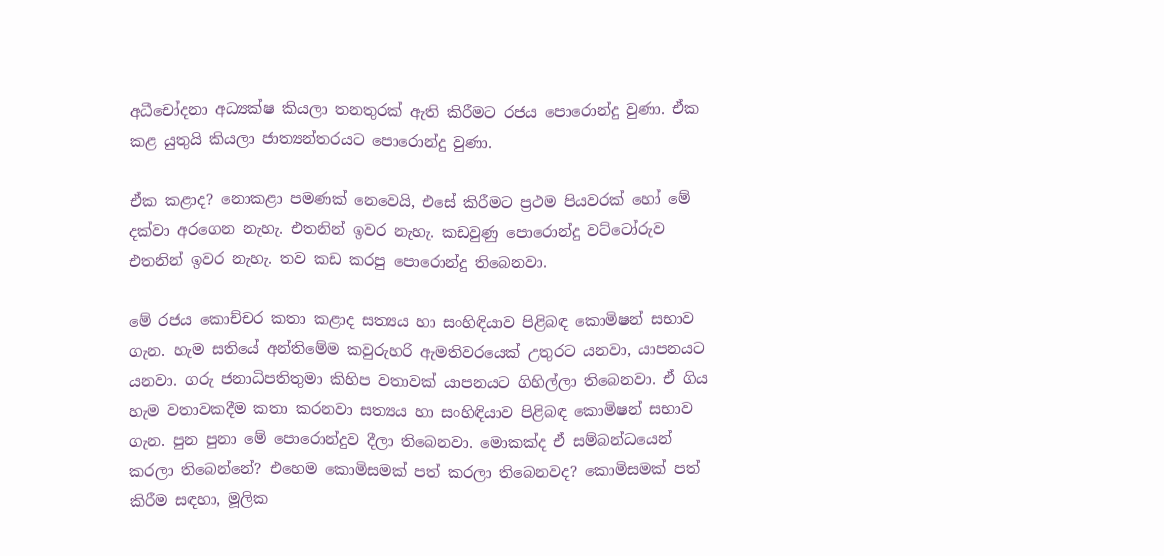අධීචෝදනා අධ්‍යක්ෂ කියලා තනතුරක් ඇති කිරීමට රජය පොරොන්දු වුණා. ඒක කළ යුතුයි කියලා ජාත්‍යන්තරයට පොරොන්දු වුණා.

ඒක කළාද? නොකළා පමණක් නෙවෙයි, එසේ කිරීමට ප්‍රථම පියවරක් හෝ මේ දක්වා අරගෙන නැහැ. එතනින් ඉවර නැහැ. කඩවුණු පොරොන්දු වට්ටෝරුව එතනින් ඉවර නැහැ. තව කඩ කරපු පොරොන්දු තිබෙනවා.

මේ රජය කොච්චර කතා කළාද සත්‍යය හා සංහිඳියාව පිළිබඳ කොමිෂන් සභාව ගැන. හැම සතියේ අන්තිමේම කවුරුහරි ඇමතිවරයෙක් උතුරට යනවා, යාපනයට යනවා. ගරු ජනාධිපතිතුමා කිහිප වතාවක් යාපනයට ගිහිල්ලා තිබෙනවා. ඒ ගිය හැම වතාවකදීම කතා කරනවා සත්‍යය හා සංහිඳියාව පිළිබඳ කොමිෂන් සභාව ගැන. පුන පුනා මේ පොරොන්දුව දීලා තිබෙනවා. මොකක්ද ඒ සම්බන්ධයෙන් කරලා තිබෙන්නේ? එහෙම කොමිසමක් පත් කරලා තිබෙනවද? කොමිසමක් පත් කිරීම සඳහා, මූලික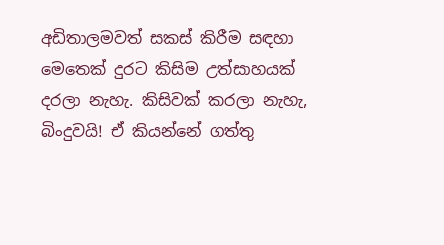අඩිතාලමවත් සකස් කිරීම සඳහා මෙතෙක් දුරට කිසිම උත්සාහයක් දරලා නැහැ. කිසිවක් කරලා නැහැ, බිංදුවයි! ඒ කියන්නේ ගත්තු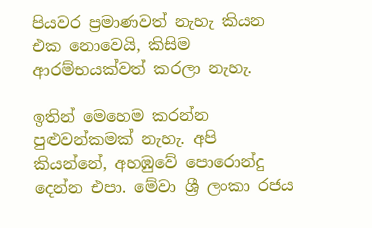පියවර ප්‍රමාණවත් නැහැ කියන එක නොවෙයි, කිසිම ආරම්භයක්වත් කරලා නැහැ.

ඉතින් මෙහෙම කරන්න පුළුවන්කමක් නැහැ. අපි කියන්නේ, අහඹුවේ පොරොන්දු දෙන්න එපා. මේවා ශ්‍රී ලංකා රජය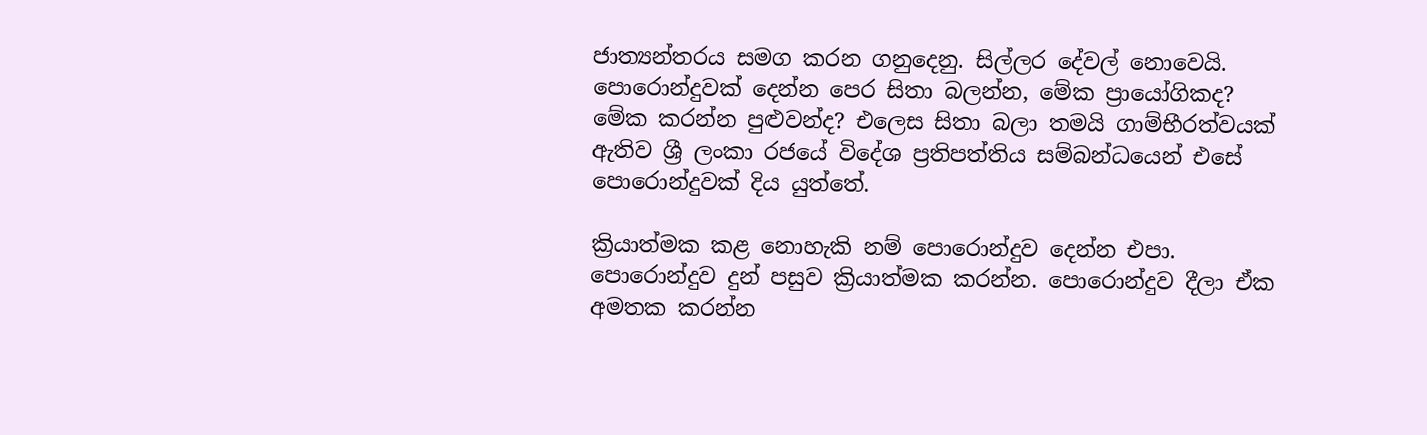ජාත්‍යන්තරය සමග කරන ගනුදෙනු. සිල්ලර දේවල් නොවෙයි. පොරොන්දුවක් දෙන්න පෙර සිතා බලන්න, මේක ප්‍රායෝගිකද? මේක කරන්න පුළුවන්ද? එලෙස සිතා බලා තමයි ගාම්භීරත්වයක් ඇතිව ශ්‍රී ලංකා රජයේ විදේශ ප්‍රතිපත්තිය සම්බන්ධයෙන් එසේ පොරොන්දුවක් දිය යුත්තේ.

ක්‍රියාත්මක කළ නොහැකි නම් පොරොන්දුව දෙන්න එපා. පොරොන්දුව දුන් පසුව ක්‍රියාත්මක කරන්න. පොරොන්දුව දීලා ඒක අමතක කරන්න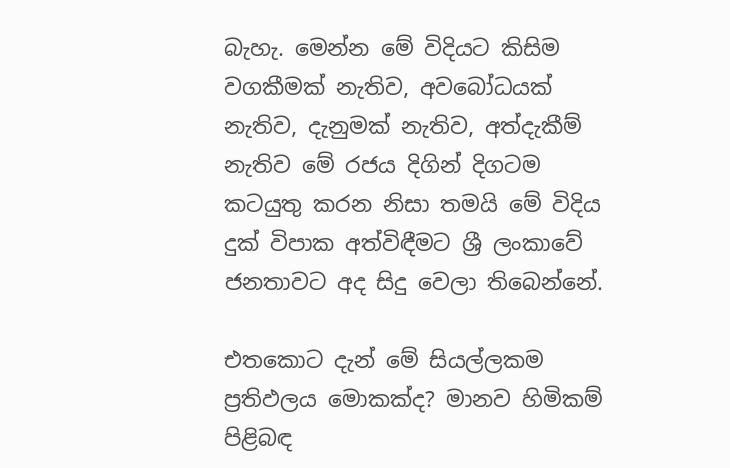බැහැ. මෙන්න මේ විදියට කිසිම වගකීමක් නැතිව, අවබෝධයක් නැතිව, දැනුමක් නැතිව, අත්දැකීම් නැතිව මේ රජය දිගින් දිගටම කටයුතු කරන නිසා තමයි මේ විදිය දුක් විපාක අත්විඳීමට ශ්‍රී ලංකාවේ ජනතාවට අද සිදු වෙලා තිබෙන්නේ.

එතකොට දැන් මේ සියල්ලකම ප්‍රතිඵලය මොකක්ද? මානව හිමිකම් පිළිබඳ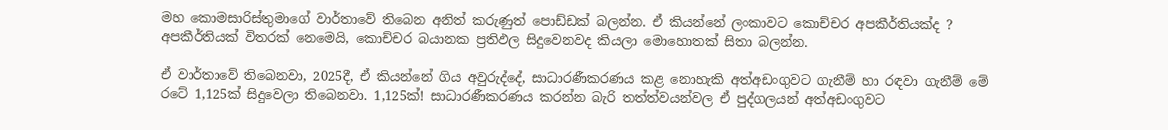මහ කොමසාරිස්තුමාගේ වාර්තාවේ තිබෙන අනිත් කරුණුත් පොඩ්ඩක් බලන්න. ඒ කියන්නේ ලංකාවට කොච්චර අපකීර්තියක්ද ? අපකීර්තියක් විතරක් නෙමෙයි, කොච්චර බයානක ප්‍රතිඵල සිදුවෙනවද කියලා මොහොතක් සිතා බලන්න.

ඒ වාර්තාවේ තිබෙනවා, 2025දී, ඒ කියන්නේ ගිය අවුරුද්දේ, සාධාරණීකරණය කළ නොහැකි අත්අඩංගුවට ගැනීම් හා රඳවා ගැනීම් මේ රටේ 1,125ක් සිදුවෙලා තිබෙනවා. 1,125ක්! සාධාරණීකරණය කරන්න බැරි තත්ත්වයන්වල ඒ පුද්ගලයන් අත්අඩංගුවට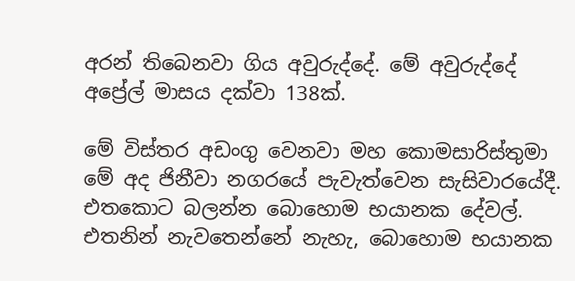අරන් තිබෙනවා ගිය අවුරුද්දේ. මේ අවුරුද්දේ අප්‍රේල් මාසය දක්වා 138ක්.

මේ විස්තර අඩංගු වෙනවා මහ කොමසාරිස්තුමා මේ අද ජිනීවා නගරයේ පැවැත්වෙන සැසිවාරයේදී. එතකොට බලන්න බොහොම භයානක දේවල්. එතනින් නැවතෙන්නේ නැහැ, බොහොම භයානක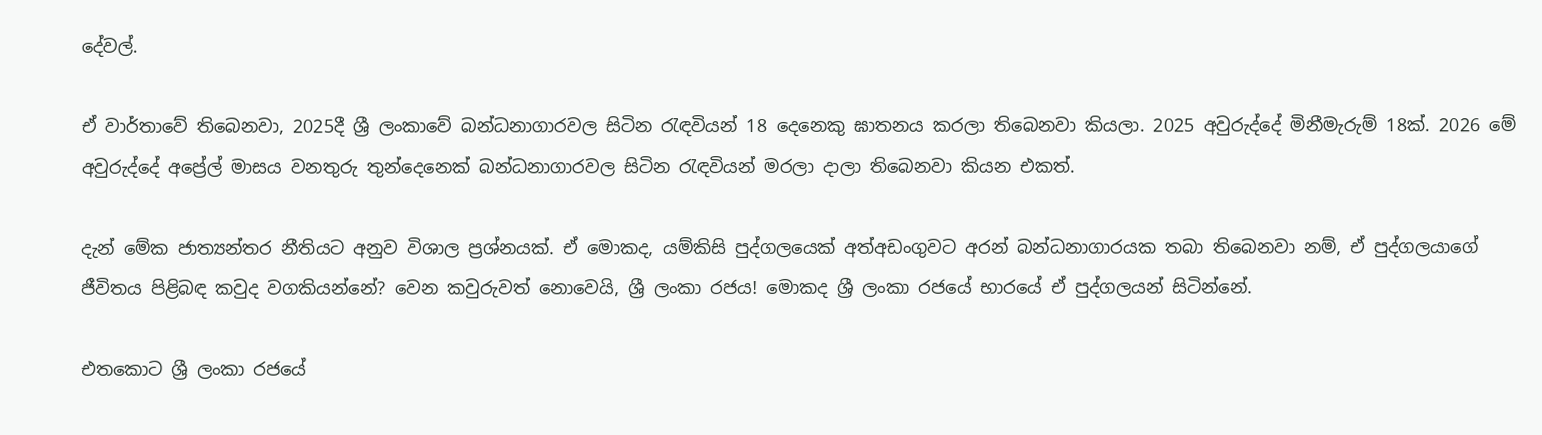දේවල්.

ඒ වාර්තාවේ තිබෙනවා, 2025දී ශ්‍රී ලංකාවේ බන්ධනාගාරවල සිටින රැඳවියන් 18 දෙනෙකු ඝාතනය කරලා තිබෙනවා කියලා. 2025 අවුරුද්දේ මිනීමැරුම් 18ක්. 2026 මේ අවුරුද්දේ අප්‍රේල් මාසය වනතුරු තුන්දෙනෙක් බන්ධනාගාරවල සිටින රැඳවියන් මරලා දාලා තිබෙනවා කියන එකත්.

දැන් මේක ජාත්‍යන්තර නීතියට අනුව විශාල ප්‍රශ්නයක්. ඒ මොකද, යම්කිසි පුද්ගලයෙක් අත්අඩංගුවට අරන් බන්ධනාගාරයක තබා තිබෙනවා නම්, ඒ පුද්ගලයාගේ ජීවිතය පිළිබඳ කවුද වගකියන්නේ? වෙන කවුරුවත් නොවෙයි, ශ්‍රී ලංකා රජය! මොකද ශ්‍රී ලංකා රජයේ භාරයේ ඒ පුද්ගලයන් සිටින්නේ.

එතකොට ශ්‍රී ලංකා රජයේ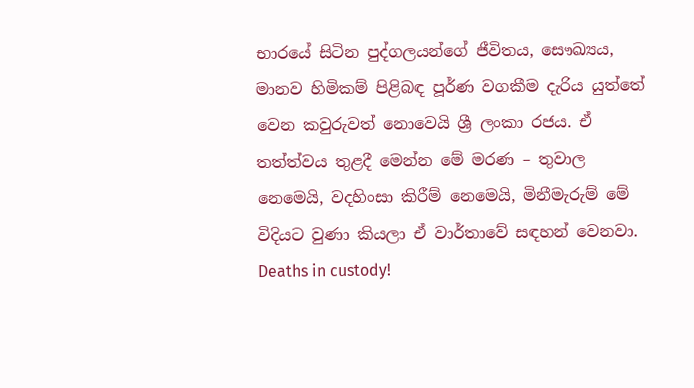භාරයේ සිටින පුද්ගලයන්ගේ ජීවිතය, සෞඛ්‍යය, මානව හිමිකම් පිළිබඳ පූර්ණ වගකීම දැරිය යුත්තේ වෙන කවුරුවත් නොවෙයි ශ්‍රී ලංකා රජය. ඒ තත්ත්වය තුළදී මෙන්න මේ මරණ – තුවාල නෙමෙයි, වදහිංසා කිරීම් නෙමෙයි, මිනීමැරුම් මේ විදියට වුණා කියලා ඒ වාර්තාවේ සඳහන් වෙනවා. Deaths in custody!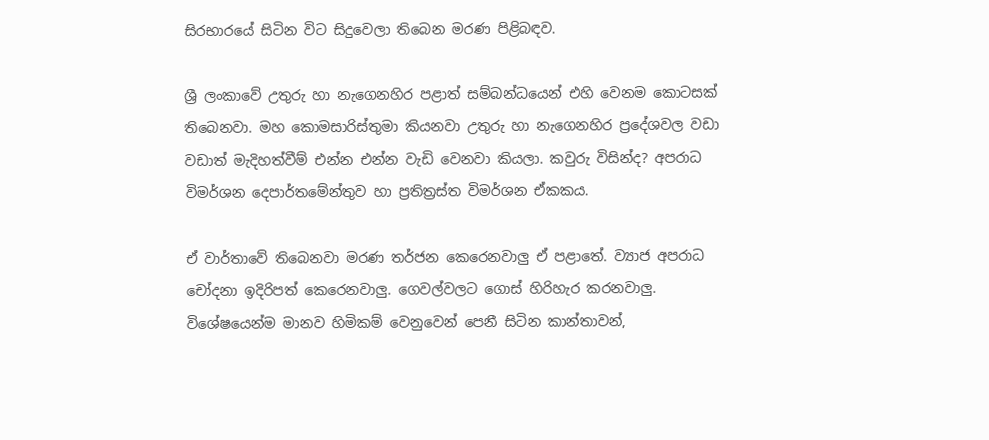සිරභාරයේ සිටින විට සිදුවෙලා තිබෙන මරණ පිළිබඳව.

ශ්‍රී ලංකාවේ උතුරු හා නැගෙනහිර පළාත් සම්බන්ධයෙන් එහි වෙනම කොටසක් තිබෙනවා. මහ කොමසාරිස්තුමා කියනවා උතුරු හා නැගෙනහිර ප්‍රදේශවල වඩා වඩාත් මැදිහත්වීම් එන්න එන්න වැඩි වෙනවා කියලා. කවුරු විසින්ද? අපරාධ විමර්ශන දෙපාර්තමේන්තුව හා ප්‍රතිත්‍රස්ත විමර්ශන ඒකකය.

ඒ වාර්තාවේ තිබෙනවා මරණ තර්ජන කෙරෙනවාලු ඒ පළාතේ. ව්‍යාජ අපරාධ චෝදනා ඉදිරිපත් කෙරෙනවාලු. ගෙවල්වලට ගොස් හිරිහැර කරනවාලු. විශේෂයෙන්ම මානව හිමිකම් වෙනුවෙන් පෙනී සිටින කාන්තාවන්,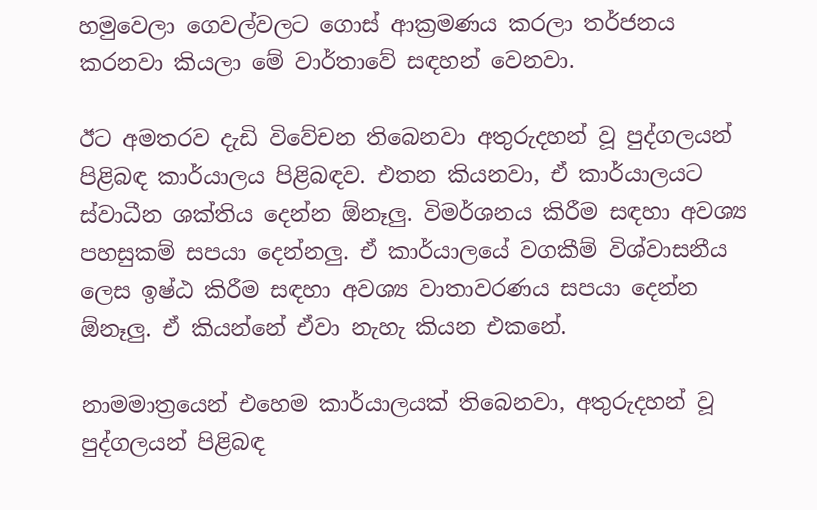හමුවෙලා ගෙවල්වලට ගොස් ආක්‍රමණය කරලා තර්ජනය කරනවා කියලා මේ වාර්තාවේ සඳහන් වෙනවා.

ඊට අමතරව දැඩි විවේචන තිබෙනවා අතුරුදහන් වූ පුද්ගලයන් පිළිබඳ කාර්යාලය පිළිබඳව. එතන කියනවා, ඒ කාර්යාලයට ස්වාධීන ශක්තිය දෙන්න ඕනෑලු. විමර්ශනය කිරීම සඳහා අවශ්‍ය පහසුකම් සපයා දෙන්නලු. ඒ කාර්යාලයේ වගකීම් විශ්වාසනීය ලෙස ඉෂ්ඨ කිරීම සඳහා අවශ්‍ය වාතාවරණය සපයා දෙන්න ඕනෑලු. ඒ කියන්නේ ඒවා නැහැ කියන එකනේ.

නාමමාත්‍රයෙන් එහෙම කාර්යාලයක් තිබෙනවා, අතුරුදහන් වූ පුද්ගලයන් පිළිබඳ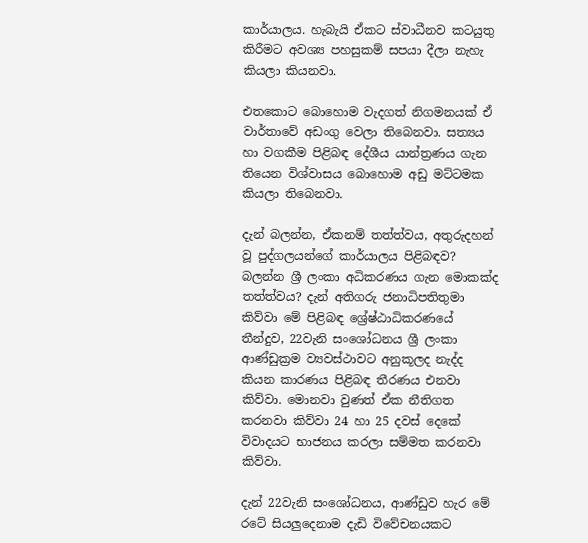කාර්යාලය. හැබැයි ඒකට ස්වාධීනව කටයුතු කිරීමට අවශ්‍ය පහසුකම් සපයා දීලා නැහැ කියලා කියනවා.

එතකොට බොහොම වැදගත් නිගමනයක් ඒ වාර්තාවේ අඩංගු වෙලා තිබෙනවා. සත්‍යය හා වගකීම පිළිබඳ දේශීය යාන්ත්‍රණය ගැන තියෙන විශ්වාසය බොහොම අඩු මට්ටමක කියලා තිබෙනවා.

දැන් බලන්න, ඒකනම් තත්ත්වය, අතුරුදහන් වූ පුද්ගලයන්ගේ කාර්යාලය පිළිබඳව? බලන්න ශ්‍රී ලංකා අධිකරණය ගැන මොකක්ද තත්ත්වය? දැන් අතිගරු ජනාධිපතිතුමා කිව්වා මේ පිළිබඳ ශ්‍රේෂ්ඨාධිකරණයේ තීන්දුව, 22වැනි සංශෝධනය ශ්‍රී ලංකා ආණ්ඩුක්‍රම ව්‍යවස්ථාවට අනුකූලද නැද්ද කියන කාරණය පිළිබඳ තීරණය එනවා කිව්වා. මොනවා වුණත් ඒක නීතිගත කරනවා කිව්වා 24 හා 25 දවස් දෙකේ විවාදයට භාජනය කරලා සම්මත කරනවා කිව්වා.

දැන් 22වැනි සංශෝධනය, ආණ්ඩුව හැර මේ රටේ සියලුදෙනාම දැඩි විවේචනයකට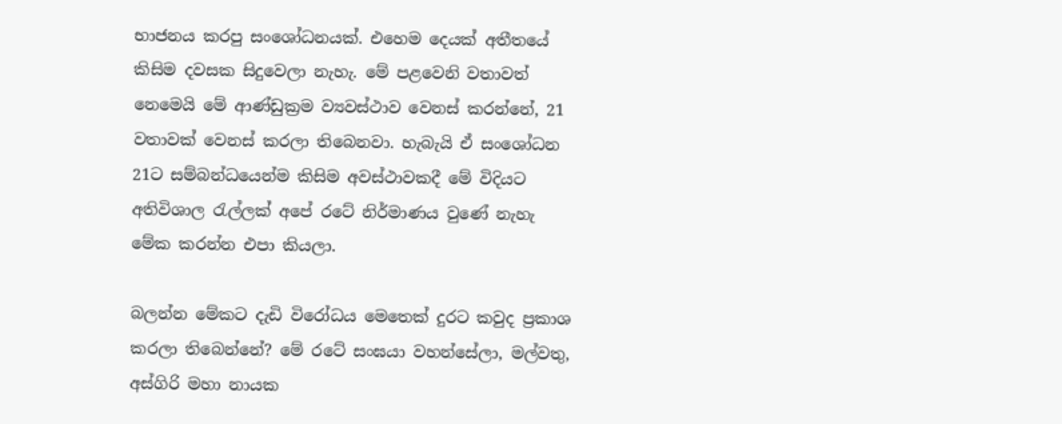භාජනය කරපු සංශෝධනයක්. එහෙම දෙයක් අතීතයේ කිසිම දවසක සිදුවෙලා නැහැ. මේ පළවෙනි වතාවත් නෙමෙයි මේ ආණ්ඩුක්‍රම ව්‍යවස්ථාව වෙනස් කරන්නේ, 21 වතාවක් වෙනස් කරලා තිබෙනවා. හැබැයි ඒ සංශෝධන 21ට සම්බන්ධයෙන්ම කිසිම අවස්ථාවකදී මේ විදියට අතිවිශාල රැල්ලක් අපේ රටේ නිර්මාණය වුණේ නැහැ මේක කරන්න එපා කියලා.

බලන්න මේකට දැඩි විරෝධය මෙතෙක් දුරට කවුද ප්‍රකාශ කරලා තිබෙන්නේ? මේ රටේ සංඝයා වහන්සේලා, මල්වතු, අස්ගිරි මහා නායක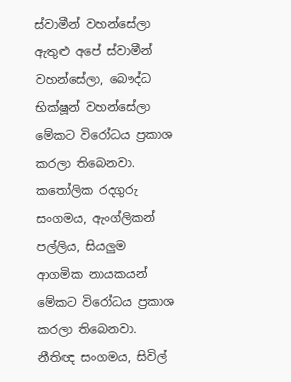ස්වාමීන් වහන්සේලා ඇතුළු අපේ ස්වාමීන් වහන්සේලා, බෞද්ධ භික්ෂූන් වහන්සේලා මේකට විරෝධය ප්‍රකාශ කරලා තිබෙනවා. කතෝලික රදගුරු සංගමය, ඇංග්ලිකන් පල්ලිය, සියලුම ආගමික නායකයන් මේකට විරෝධය ප්‍රකාශ කරලා තිබෙනවා. නීතිඥ සංගමය, සිවිල්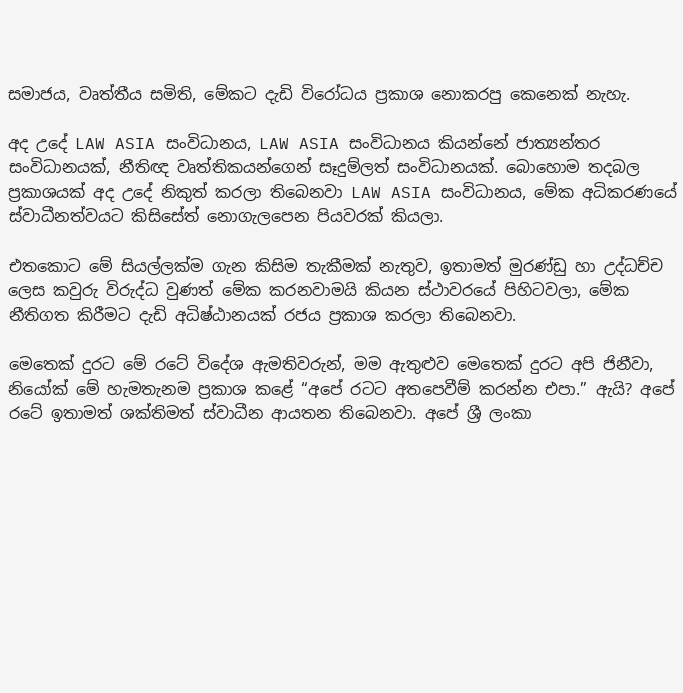සමාජය, වෘත්තීය සමිති, මේකට දැඩි විරෝධය ප්‍රකාශ නොකරපු කෙනෙක් නැහැ.

අද උදේ LAW ASIA සංවිධානය, LAW ASIA සංවිධානය කියන්නේ ජාත්‍යන්තර සංවිධානයක්, නීතිඥ වෘත්තිකයන්ගෙන් සෑදුම්ලත් සංවිධානයක්. බොහොම තදබල ප්‍රකාශයක් අද උදේ නිකුත් කරලා තිබෙනවා LAW ASIA සංවිධානය, මේක අධිකරණයේ ස්වාධීනත්වයට කිසිසේත් නොගැලපෙන පියවරක් කියලා.

එතකොට මේ සියල්ලක්ම ගැන කිසිම තැකීමක් නැතුව, ඉතාමත් මුරණ්ඩු හා උද්ධච්ච ලෙස කවුරු විරුද්ධ වුණත් මේක කරනවාමයි කියන ස්ථාවරයේ පිහිටවලා, මේක නීතිගත කිරීමට දැඩි අධිෂ්ඨානයක් රජය ප්‍රකාශ කරලා තිබෙනවා.

මෙතෙක් දුරට මේ රටේ විදේශ ඇමතිවරුන්, මම ඇතුළුව මෙතෙක් දුරට අපි ජිනීවා, නියෝක් මේ හැමතැනම ප්‍රකාශ කළේ “අපේ රටට අතපෙවීම් කරන්න එපා.” ඇයි? අපේ රටේ ඉතාමත් ශක්තිමත් ස්වාධීන ආයතන තිබෙනවා. අපේ ශ්‍රී ලංකා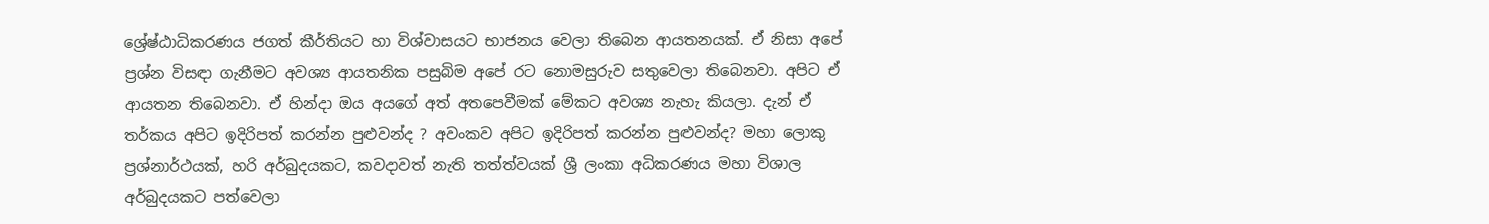ශ්‍රේෂ්ඨාධිකරණය ජගත් කීර්තියට හා විශ්වාසයට භාජනය වෙලා තිබෙන ආයතනයක්. ඒ නිසා අපේ ප්‍රශ්න විසඳා ගැනීමට අවශ්‍ය ආයතනික පසුබිම අපේ රට නොමසුරුව සතුවෙලා තිබෙනවා. අපිට ඒ ආයතන තිබෙනවා. ඒ හින්දා ඔය අයගේ අත් අතපෙවීමක් මේකට අවශ්‍ය නැහැ කියලා. දැන් ඒ තර්කය අපිට ඉදිරිපත් කරන්න පුළුවන්ද ? අවංකව අපිට ඉදිරිපත් කරන්න පුළුවන්ද? මහා ලොකු ප්‍රශ්නාර්ථයක්, හරි අර්බුදයකට, කවදාවත් නැති තත්ත්වයක් ශ්‍රී ලංකා අධිකරණය මහා විශාල අර්බුදයකට පත්වෙලා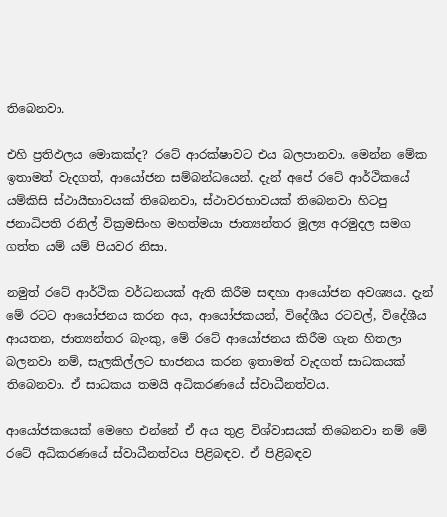තිබෙනවා.

එහි ප්‍රතිඵලය මොකක්ද? රටේ ආරක්ෂාවට එය බලපානවා. මෙන්න මේක ඉතාමත් වැදගත්, ආයෝජන සම්බන්ධයෙන්. දැන් අපේ රටේ ආර්ථිකයේ යම්කිසි ස්ථායීභාවයක් තිබෙනවා, ස්ථාවරභාවයක් තිබෙනවා හිටපු ජනාධිපති රනිල් වික්‍රමසිංහ‍ මහත්මයා ජාත්‍යන්තර මූල්‍ය අරමුදල සමග ගත්ත යම් යම් පියවර නිසා.

නමුත් රටේ ආර්ථික වර්ධනයක් ඇති කිරීම සඳහා ආයෝජන අවශ්‍යය. දැන් මේ රටට ආයෝජනය කරන අය, ආයෝජකයන්, විදේශීය රටවල්, විදේශීය ආයතන, ජාත්‍යන්තර බැංකු, මේ රටේ ආයෝජනය කිරීම ගැන හිතලා බලනවා නම්, සැලකිල්ලට භාජනය කරන ඉතාමත් වැදගත් සාධකයක් තිබෙනවා. ඒ සාධකය තමයි අධිකරණයේ ස්වාධීනත්වය.

ආයෝජකයෙක් මෙහෙ එන්නේ ඒ අය තුළ විශ්වාසයක් තිබෙනවා නම් මේ රටේ අධිකරණයේ ස්වාධීනත්වය පිළිබඳව. ඒ පිළිබඳව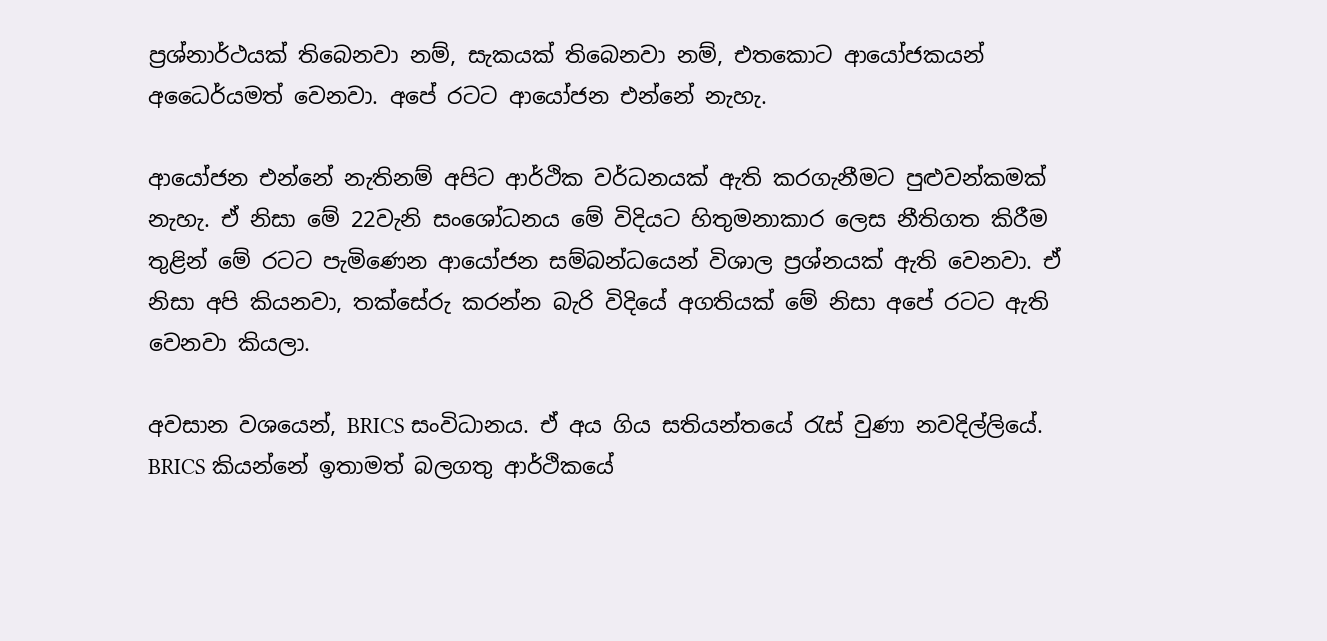ප්‍රශ්නාර්ථයක් තිබෙනවා නම්, සැකයක් තිබෙනවා නම්, එතකොට ආයෝජකයන් අධෛර්යමත් වෙනවා. අපේ රටට ආයෝජන එන්නේ නැහැ.

ආයෝජන එන්නේ නැතිනම් අපිට ආර්ථික වර්ධනයක් ඇති කරගැනීමට පුළුවන්කමක් නැහැ. ඒ නිසා මේ 22වැනි සංශෝධනය මේ විදියට හිතුමනාකාර ලෙස නීතිගත කිරීම තුළින් මේ රටට පැමිණෙන ආයෝජන සම්බන්ධයෙන් විශාල ප්‍රශ්නයක් ඇති වෙනවා. ඒ නිසා අපි කියනවා, තක්සේරු කරන්න බැරි විදියේ අගතියක් මේ නිසා අපේ රටට ඇති වෙනවා කියලා.

අවසාන වශයෙන්, BRICS සංවිධානය. ඒ අය ගිය සතියන්තයේ රැස් වුණා නවදිල්ලියේ. BRICS කියන්නේ ඉතාමත් බලගතු ආර්ථිකයේ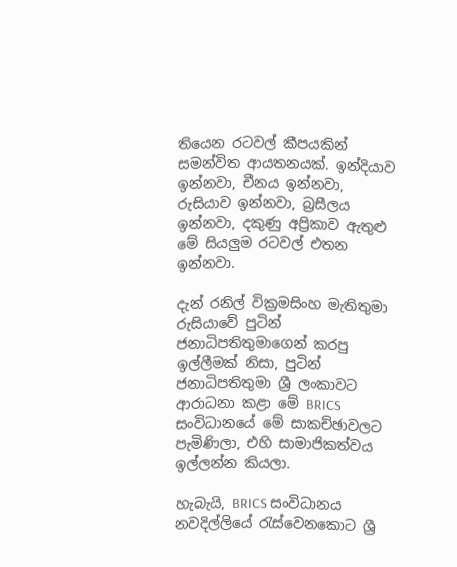තියෙන රටවල් කීපයකින් සමන්විත ආයතනයක්. ඉන්දියාව ඉන්නවා, චීනය ඉන්නවා, රුසියාව ඉන්නවා, බ්‍රසීලය ඉන්නවා, දකුණු අප්‍රිකාව ඇතුළු මේ සියලුම රටවල් එතන ඉන්නවා.

දැන් රනිල් වික්‍රමසිංහ මැතිතුමා රුසියාවේ පුටින් ජනාධිපතිතුමාගෙන් කරපු ඉල්ලීමක් නිසා, පුටින් ජනාධිපතිතුමා ශ්‍රී ලංකාවට ආරාධනා කළා මේ BRICS සංවිධානයේ මේ සාකච්ඡාවලට පැමිණිලා, එහි සාමාජිකත්වය ඉල්ලන්න කියලා.

හැබැයි, BRICS සංවිධානය නවදිල්ලියේ රැස්වෙනකොට ශ්‍රී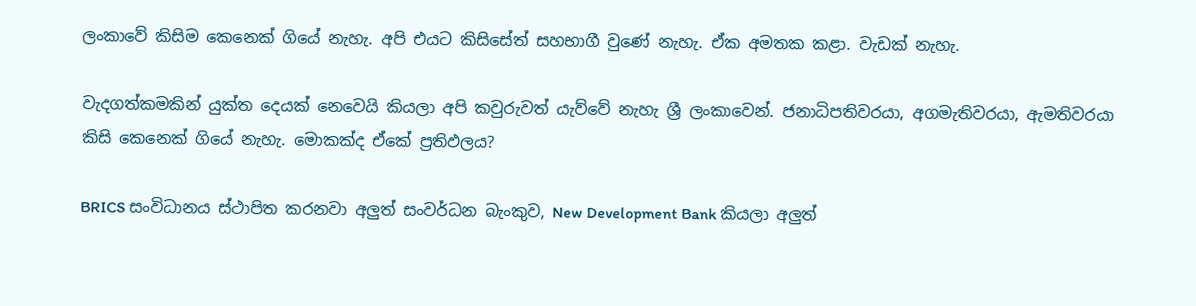ලංකාවේ කිසිම කෙනෙක් ගියේ නැහැ. අපි එයට කිසිසේත් සහභාගී වුණේ නැහැ. ඒක අමතක කළා. වැඩක් නැහැ.

වැදගත්කමකින් යුක්ත දෙයක් නෙවෙයි කියලා අපි කවුරුවත් යැව්වේ නැහැ ශ්‍රී ලංකාවෙන්. ජනාධිපතිවරයා, අගමැතිවරයා, ඇමතිවරයා කිසි කෙනෙක් ගියේ නැහැ. මොකක්ද ඒකේ ප්‍රතිඵලය?

BRICS සංවිධානය ස්ථාපිත කරනවා අලුත් සංවර්ධන බැංකුව, New Development Bank කියලා අලුත්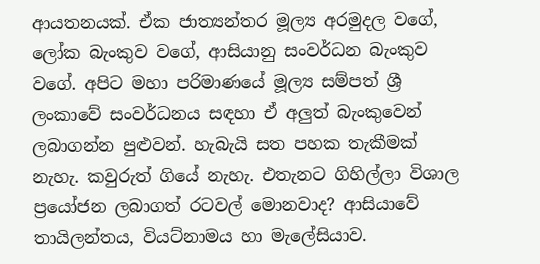ආයතනයක්. ඒක ජාත්‍යන්තර මූල්‍ය අරමුදල වගේ, ලෝක බැංකුව වගේ, ආසියානු සංවර්ධන බැංකුව වගේ. අපිට මහා පරිමාණයේ මූල්‍ය සම්පත් ශ්‍රී ලංකාවේ සංවර්ධනය සඳහා ඒ අලුත් බැංකුවෙන් ලබාගන්න පුළුවන්. හැබැයි සත පහක තැකීමක් නැහැ. කවුරුත් ගියේ නැහැ. එතැනට ගිහිල්ලා විශාල ප්‍රයෝජන ලබාගත් රටවල් මොනවාද? ආසියාවේ තායිලන්තය, වියට්නාමය හා මැලේසියාව.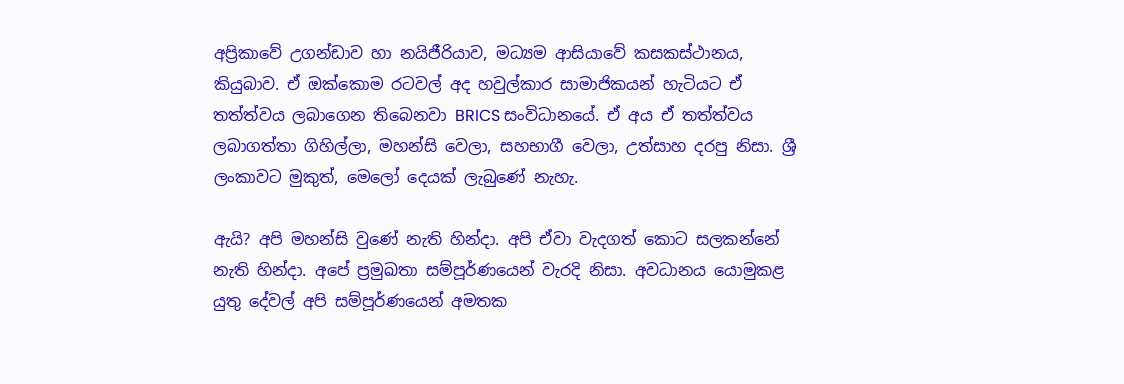අප්‍රිකාවේ උගන්ඩාව හා නයිජීරියාව, මධ්‍යම ආසියාවේ කසකස්ථානය, කියුබාව. ඒ ඔක්කොම රටවල් අද හවුල්කාර සාමාජිකයන් හැටියට ඒ තත්ත්වය ලබාගෙන තිබෙනවා BRICS සංවිධානයේ. ඒ අය ඒ තත්ත්වය ලබාගත්තා ගිහිල්ලා, මහන්සි වෙලා, සහභාගී වෙලා, උත්සාහ දරපු නිසා. ශ්‍රී ලංකාවට මුකුත්, මෙලෝ දෙයක් ලැබුණේ නැහැ.

ඇයි? අපි මහන්සි වුණේ නැති හින්දා. අපි ඒවා වැදගත් කොට සලකන්නේ නැති හින්දා. අපේ ප්‍රමුඛතා සම්පූර්ණයෙන් වැරදි නිසා. අවධානය යොමුකළ යුතු දේවල් අපි සම්පූර්ණයෙන් අමතක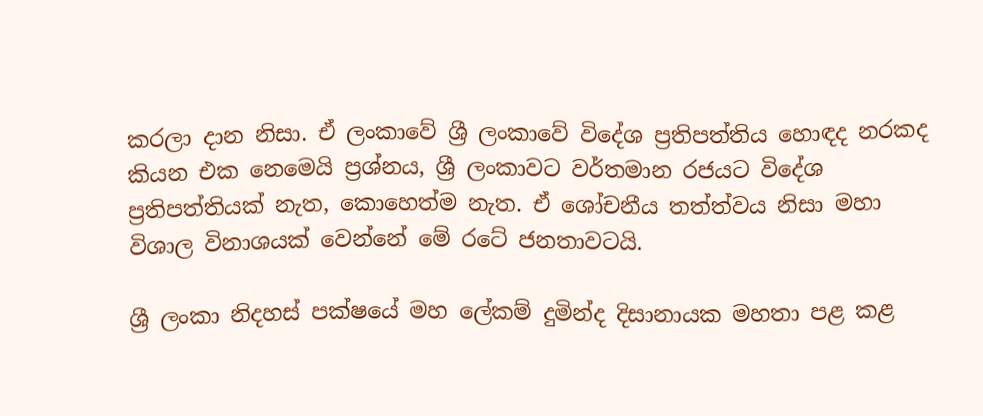කරලා දාන නිසා. ඒ ලංකාවේ ශ්‍රී ලංකාවේ විදේශ ප්‍රතිපත්තිය හොඳද නරකද කියන එක නෙමෙයි ප්‍රශ්නය, ශ්‍රී ලංකාවට වර්තමාන රජයට විදේශ ප්‍රතිපත්තියක් නැත, කොහෙත්ම නැත. ඒ ශෝචනීය තත්ත්වය නිසා මහා විශාල විනාශයක් වෙන්නේ මේ රටේ ජනතාවටයි.

ශ්‍රී ලංකා නිදහස් පක්ෂයේ මහ ලේකම් දුමින්ද දිසානායක මහතා පළ කළ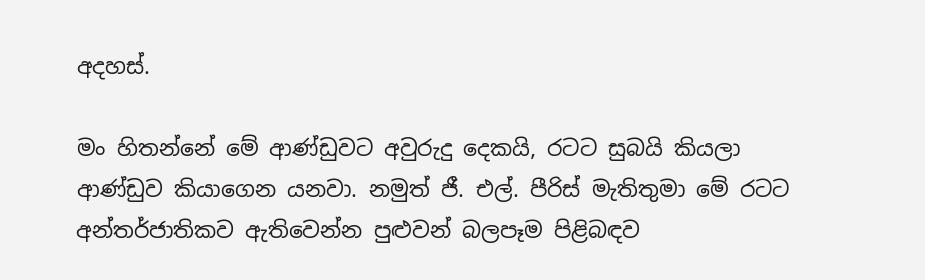අදහස්.

මං හිතන්නේ මේ ආණ්ඩුවට අවුරුදු දෙකයි, රටට සුබයි කියලා ආණ්ඩුව කියාගෙන යනවා. නමුත් ජී. එල්. පීරිස් මැතිතුමා මේ රටට අන්තර්ජාතිකව ඇතිවෙන්න පුළුවන් බලපෑම පිළිබඳව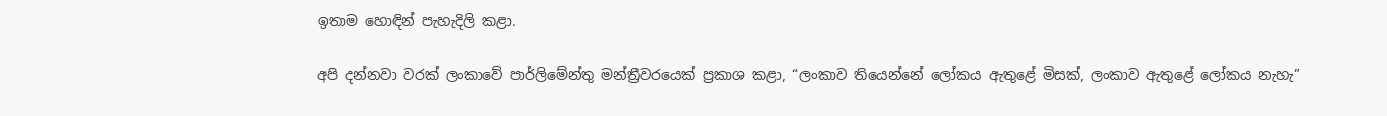ඉතාම හොඳින් පැහැදිලි කළා.

අපි දන්නවා වරක් ලංකාවේ පාර්ලිමේන්තු මන්ත්‍රීවරයෙක් ප්‍රකාශ කළා, “ලංකාව තියෙන්නේ ලෝකය ඇතුළේ මිසක්, ලංකාව ඇතුළේ ලෝකය නැහැ”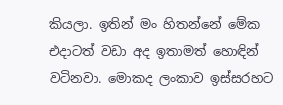කියලා. ඉතින් මං හිතන්නේ මේක එදාටත් වඩා අද ඉතාමත් හොඳින් වටිනවා. මොකද ලංකාව ඉස්සරහට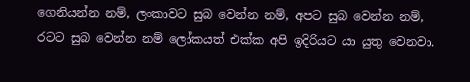ගෙනියන්න නම්, ලංකාවට සුබ වෙන්න නම්, අපට සුබ වෙන්න නම්, රටට සුබ වෙන්න නම් ලෝකයත් එක්ක අපි ඉදිරියට යා යුතු වෙනවා.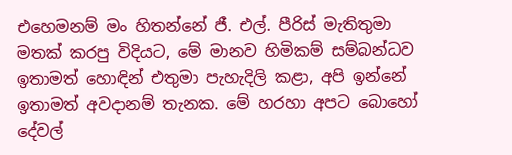එහෙමනම් මං හිතන්නේ ජී. එල්. පීරිස් මැතිතුමා මතක් කරපු විදියට, මේ මානව හිමිකම් සම්බන්ධව ඉතාමත් හොඳින් එතුමා පැහැදිලි කළා, අපි ඉන්නේ ඉතාමත් අවදානම් තැනක. මේ හරහා අපට බොහෝ දේවල්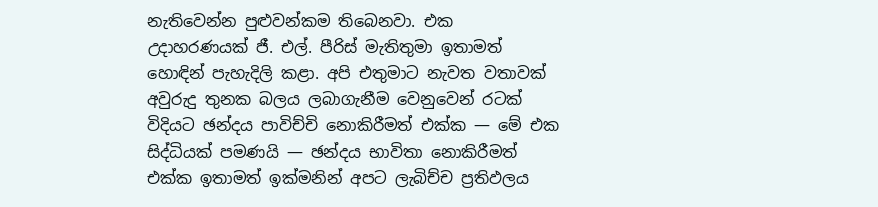නැතිවෙන්න පුළුවන්කම තිබෙනවා. එක උදාහරණයක් ජී. එල්. පීරිස් මැතිතුමා ඉතාමත් හොඳින් පැහැදිලි කළා. අපි එතුමාට නැවත වතාවක් අවුරුදු තුනක බලය ලබාගැනීම වෙනුවෙන් රටක් විදියට ඡන්දය පාවිච්චි නොකිරීමත් එක්ක — මේ එක සිද්ධියක් පමණයි — ඡන්දය භාවිතා නොකිරීමත් එක්ක ඉතාමත් ඉක්මනින් අපට ලැබිච්ච ප්‍රතිඵලය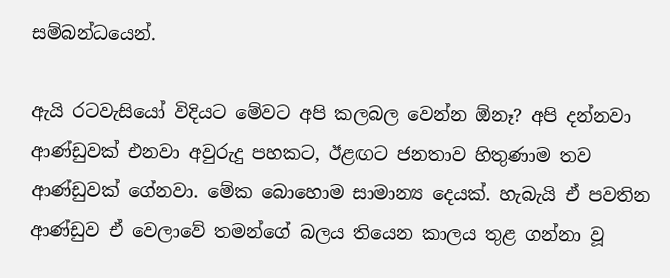සම්බන්ධයෙන්.

ඇයි රටවැසියෝ විදියට මේවට අපි කලබල වෙන්න ඕනෑ? අපි දන්නවා ආණ්ඩුවක් එනවා අවුරුදු පහකට, ඊළඟට ජනතාව හිතුණාම තව ආණ්ඩුවක් ගේනවා. මේක බොහොම සාමාන්‍ය දෙයක්. හැබැයි ඒ පවතින ආණ්ඩුව ඒ වෙලාවේ තමන්ගේ බලය තියෙන කාලය තුළ ගන්නා වූ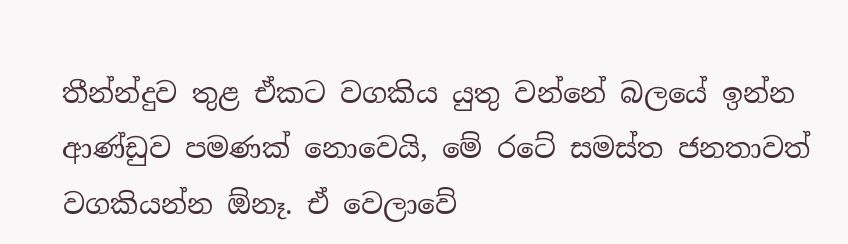තීන්න්දුව තුළ ඒකට වගකිය යුතු වන්නේ බලයේ ඉන්න ආණ්ඩුව පමණක් නොවෙයි, මේ රටේ සමස්ත ජනතාවත් වගකියන්න ඕනෑ. ඒ වෙලාවේ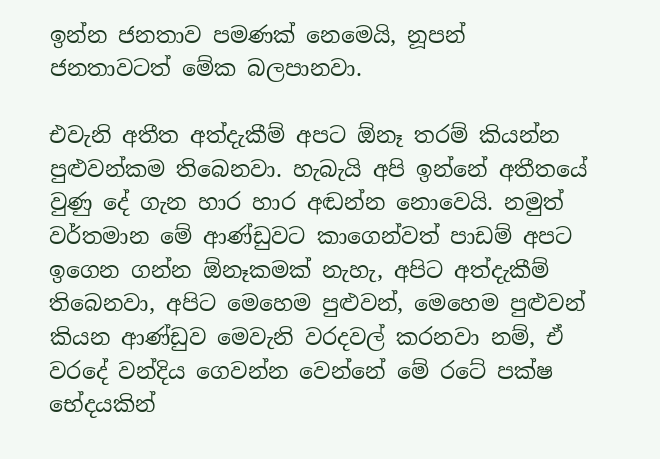ඉන්න ජනතාව පමණක් නෙමෙයි, නූපන් ජනතාවටත් මේක බලපානවා.

එවැනි අතීත අත්දැකීම් අපට ඕනෑ තරම් කියන්න පුළුවන්කම තිබෙනවා. හැබැයි අපි ඉන්නේ අතීතයේ වුණු දේ ගැන හාර හාර අඬන්න නොවෙයි. නමුත් වර්තමාන මේ ආණ්ඩුවට කාගෙන්වත් පාඩම් අපට ඉගෙන ගන්න ඕනෑකමක් නැහැ, අපිට අත්දැකීම් තිබෙනවා, අපිට මෙහෙම පුළුවන්, මෙහෙම පුළුවන් කියන ආණ්ඩුව මෙවැනි වරදවල් කරනවා නම්, ඒ වරදේ වන්දිය ගෙවන්න වෙන්නේ මේ රටේ පක්ෂ භේදයකින්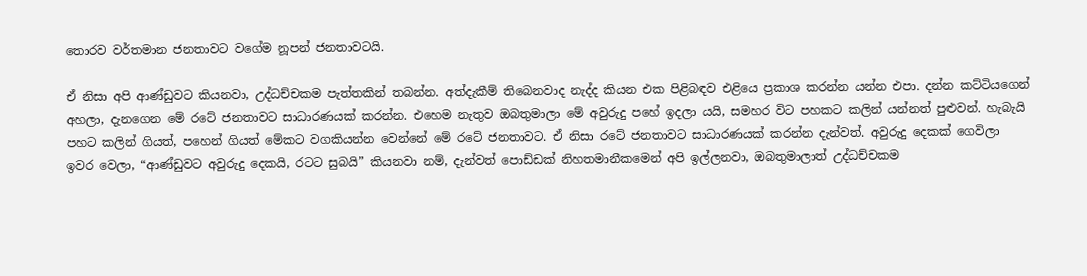තොරව වර්තමාන ජනතාවට වගේම නූපන් ජනතාවටයි.

ඒ නිසා අපි ආණ්ඩුවට කියනවා, උද්ධච්චකම පැත්තකින් තබන්න. අත්දැකීම් තිබෙනවාද නැද්ද කියන එක පිළිබඳව එළියෙ ප්‍රකාශ කරන්න යන්න එපා. දන්න කට්ටියගෙන් අහලා, දැනගෙන මේ රටේ ජනතාවට සාධාරණයක් කරන්න. එහෙම නැතුව ඔබතුමාලා මේ අවුරුදු පහේ ඉදලා යයි, සමහර විට පහකට කලින් යන්නත් පුළුවන්. හැබැයි පහට කලින් ගියත්, පහෙන් ගියත් මේකට වගකියන්න වෙන්නේ මේ රටේ ජනතාවට. ඒ නිසා රටේ ජනතාවට සාධාරණයක් කරන්න දැන්වත්. අවුරුදු දෙකක් ගෙවිලා ඉවර වෙලා, “ආණ්ඩුවට අවුරුදු දෙකයි, රටට සුබයි” කියනවා නම්, දැන්වත් පොඩ්ඩක් නිහතමානීකමෙන් අපි ඉල්ලනවා, ඔබතුමාලාත් උද්ධච්චකම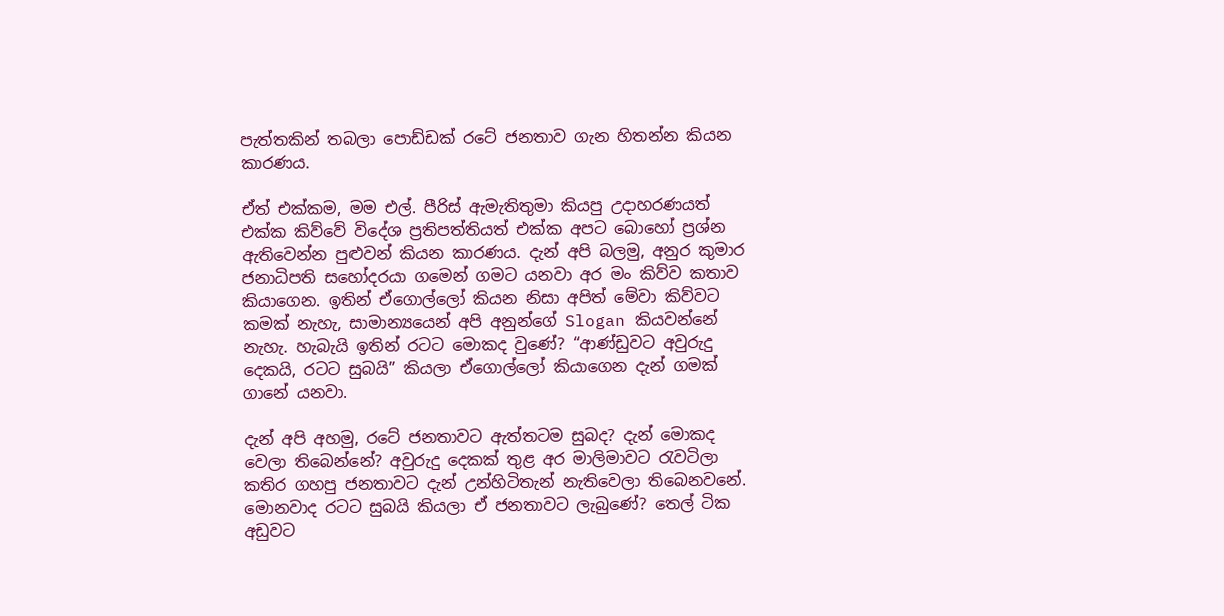පැත්තකින් තබලා පොඩ්ඩක් රටේ ජනතාව ගැන හිතන්න කියන කාරණය.

ඒත් එක්කම, මම එල්. පීරිස් ඇමැතිතුමා කියපු උදාහරණයත් එක්ක කිව්වේ විදේශ ප්‍රතිපත්තියත් එක්ක අපට බොහෝ ප්‍රශ්න ඇතිවෙන්න පුළුවන් කියන කාරණය. දැන් අපි බලමු, අනුර කුමාර ජනාධිපති සහෝදරයා ගමෙන් ගමට යනවා අර මං කිව්ව කතාව කියාගෙන. ඉතින් ඒගොල්ලෝ කියන නිසා අපිත් මේවා කිව්වට කමක් නැහැ, සාමාන්‍යයෙන් අපි අනුන්ගේ Slogan කියවන්නේ නැහැ. හැබැයි ඉතින් රටට මොකද වුණේ? “ආණ්ඩුවට අවුරුදු දෙකයි, රටට සුබයි” කියලා ඒගොල්ලෝ කියාගෙන දැන් ගමක් ගානේ යනවා.

දැන් අපි අහමු, රටේ ජනතාවට ඇත්තටම සුබද? දැන් මොකද වෙලා තිබෙන්නේ? අවුරුදු දෙකක් තුළ අර මාලිමාවට රැවටිලා කතිර ගහපු ජනතාවට දැන් උන්හිටිතැන් නැතිවෙලා තිබෙනවනේ. මොනවාද රටට සුබයි කියලා ඒ ජනතාවට ලැබුණේ? තෙල් ටික අඩුවට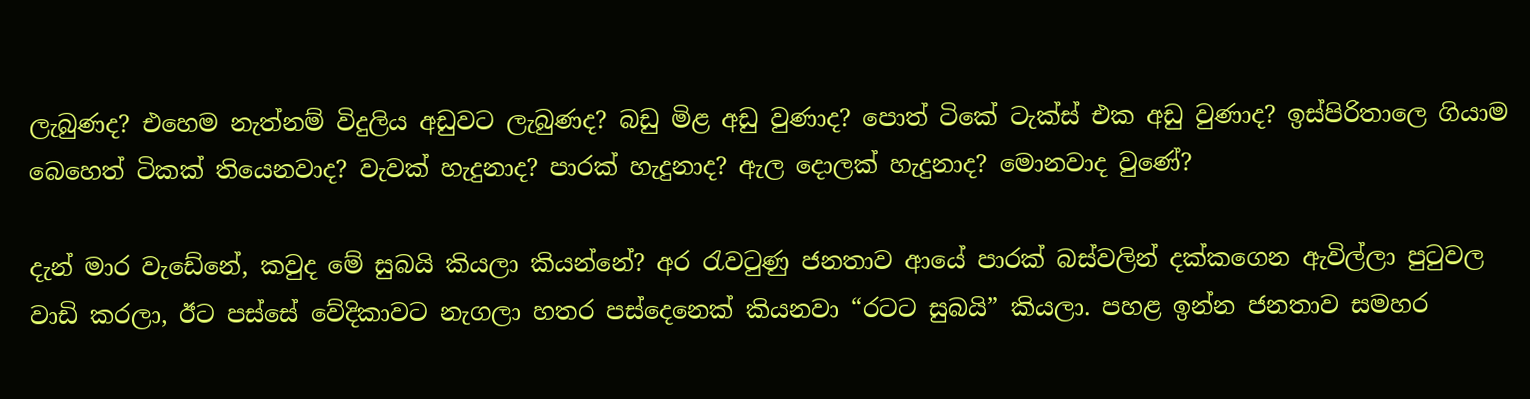ලැබුණද? එහෙම නැත්නම් විදුලිය අඩුවට ලැබුණද? බඩු මිළ අඩු වුණාද? පොත් ටිකේ ටැක්ස් එක අඩු වුණාද? ඉස්පිරිතාලෙ ගියාම බෙහෙත් ටිකක් තියෙනවාද? වැවක් හැදුනාද? පාරක් හැදුනාද? ඇල දොලක් හැදුනාද? මොනවාද වුණේ?

දැන් මාර වැඩේනේ, කවුද මේ සුබයි කියලා කියන්නේ? අර රැවටුණු ජනතාව ආයේ පාරක් බස්වලින් දක්කගෙන ඇවිල්ලා පුටුවල වාඩි කරලා, ඊට පස්සේ වේදිකාවට නැගලා හතර පස්දෙනෙක් කියනවා “රටට සුබයි” කියලා. පහළ ඉන්න ජනතාව සමහර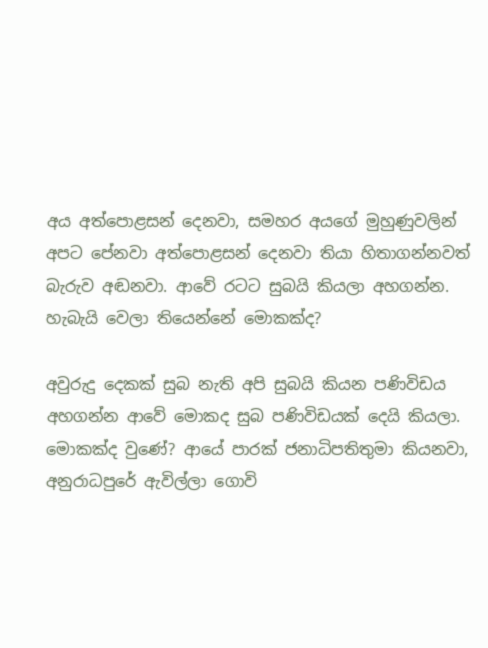අය අත්පොළසන් දෙනවා, සමහර අයගේ මුහුණුවලින් අපට පේනවා අත්පොළසන් දෙනවා තියා හිතාගන්නවත් බැරුව අඬනවා. ආවේ රටට සුබයි කියලා අහගන්න. හැබැයි වෙලා තියෙන්නේ මොකක්ද?

අවුරුදු දෙකක් සුබ නැති අපි සුබයි කියන පණිවිඩය අහගන්න ආවේ මොකද සුබ පණිවිඩයක් දෙයි කියලා. මොකක්ද වුණේ? ආයේ පාරක් ජනාධිපතිතුමා කියනවා, අනුරාධපුරේ ඇවිල්ලා ගොවි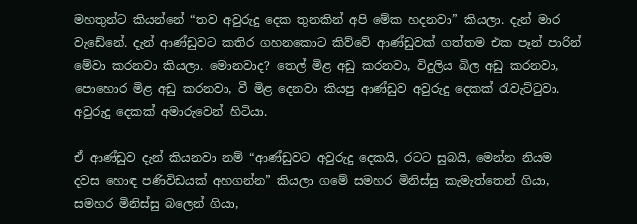මහතුන්ට කියන්නේ “තව අවුරුදු දෙක තුනකින් අපි මේක හදනවා” කියලා. දැන් මාර වැඩේනේ. දැන් ආණ්ඩුවට කතිර ගහනකොට කිව්වේ ආණ්ඩුවක් ගත්තම එක පෑන් පාරින් මේවා කරනවා කියලා. මොනවාද? තෙල් මිළ අඩු කරනවා, විදුලිය බිල අඩු කරනවා, පොහොර මිළ අඩු කරනවා, වී මිළ දෙනවා කියපු ආණ්ඩුව අවුරුදු දෙකක් රැවැට්ටුවා. අවුරුදු දෙකක් අමාරුවෙන් හිටියා.

ඒ ආණ්ඩුව දැන් කියනවා නම් “ආණ්ඩුවට අවුරුදු දෙකයි, රටට සුබයි, මෙන්න නියම දවස හොඳ පණිවිඩයක් අහගන්න” කියලා ගමේ සමහර මිනිස්සු කැමැත්තෙන් ගියා, සමහර මිනිස්සු බලෙන් ගියා,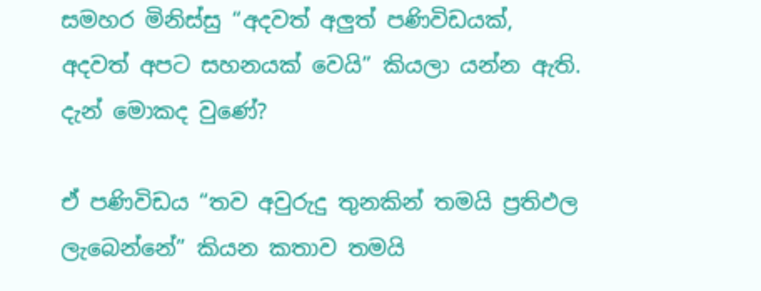සමහර මිනිස්සු “අදවත් අලුත් පණිවිඩයක්, අදවත් අපට සහනයක් වෙයි” කියලා යන්න ඇති. දැන් මොකද වුණේ?

ඒ පණිවිඩය “තව අවුරුදු තුනකින් තමයි ප්‍රතිඵල ලැබෙන්නේ” කියන කතාව තමයි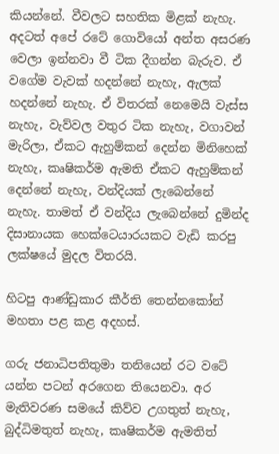කියන්නේ. වීවලට සහතික මිළක් නැහැ. අදටත් අපේ රටේ ගොවියෝ අන්ත අසරණ වෙලා ඉන්නවා වී ටික දීගන්න බැරුව. ඒ වගේම වැවක් හදන්නේ නැහැ, ඇලක් හදන්නේ නැහැ. ඒ විතරක් නෙමෙයි වැස්ස නැහැ, වැව්වල වතුර ටික නැහැ, වගාවන් මැරිලා, ඒකට ඇහුම්කන් දෙන්න මිනිහෙක් නැහැ, කෘෂිකර්ම ඇමති ඒකට ඇහුම්කන් දෙන්නේ නැහැ, වන්දියක් ලැබෙන්නේ නැහැ. තාමත් ඒ වන්දිය ලැබෙන්නේ දුමින්ද දිසානායක හෙක්ටෙයාරයකට වැඩි කරපු ලක්ෂයේ මුදල විතරයි.

හිටපු ආණ්ඩුකාර කීර්ති තෙන්නකෝන් මහතා පළ කළ අදහස්.

ගරු ජනාධිපතිතුමා තනියෙන් රට වටේ යන්න පටන් අරගෙන තියෙනවා. අර මැතිවරණ සමයේ කිව්ව උගතුත් නැහැ, බුද්ධිමතුත් නැහැ, කෘෂිකර්ම ඇමතිත්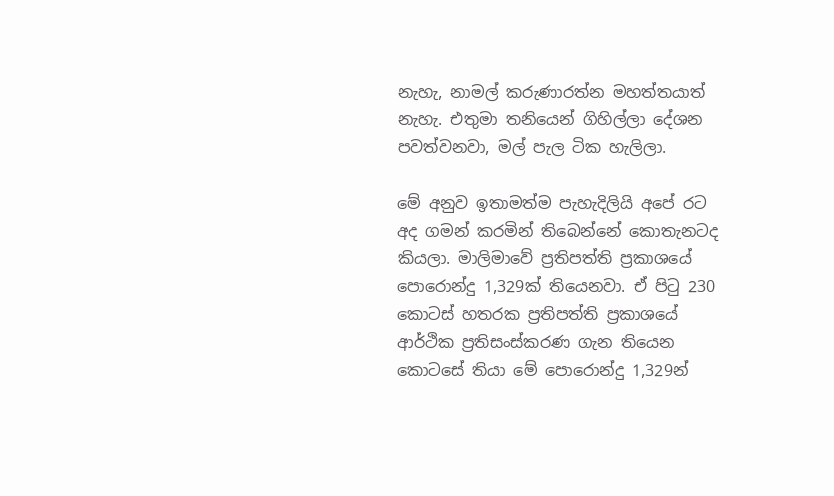නැහැ, නාමල් කරුණාරත්න මහත්තයාත් නැහැ. එතුමා තනියෙන් ගිහිල්ලා දේශන පවත්වනවා, මල් පැල ටික හැලිලා.

මේ අනුව ඉතාමත්ම පැහැදිලියි අපේ රට අද ගමන් කරමින් තිබෙන්නේ කොතැනටද කියලා. මාලිමාවේ ප්‍රතිපත්ති ප්‍රකාශයේ පොරොන්දු 1,329ක් තියෙනවා. ඒ පිටු 230 කොටස් හතරක ප්‍රතිපත්ති ප්‍රකාශයේ ආර්ථික ප්‍රතිසංස්කරණ ගැන තියෙන කොටසේ තියා මේ පොරොන්දු 1,329න්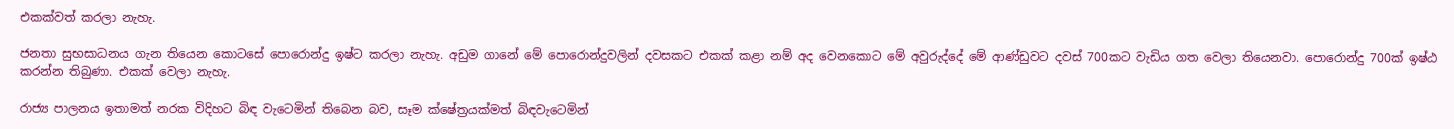එකක්වත් කරලා නැහැ.

ජනතා සුභසාධනය ගැන තියෙන කොටසේ පොරොන්දු ඉෂ්ට කරලා නැහැ. අඩුම ගානේ මේ පොරොන්දුවලින් දවසකට එකක් කළා නම් අද වෙනකොට මේ අවුරුද්දේ මේ ආණ්ඩුවට දවස් 700කට වැඩිය ගත වෙලා තියෙනවා. පොරොන්දු 700ක් ඉෂ්ඨ කරන්න තිබුණා. එකක් වෙලා නැහැ.

රාජ්‍ය පාලනය ඉතාමත් නරක විදිහට බිඳ වැටෙමින් තිබෙන බව, සෑම ක්ෂේත්‍රයක්මත් බිඳවැටෙමින්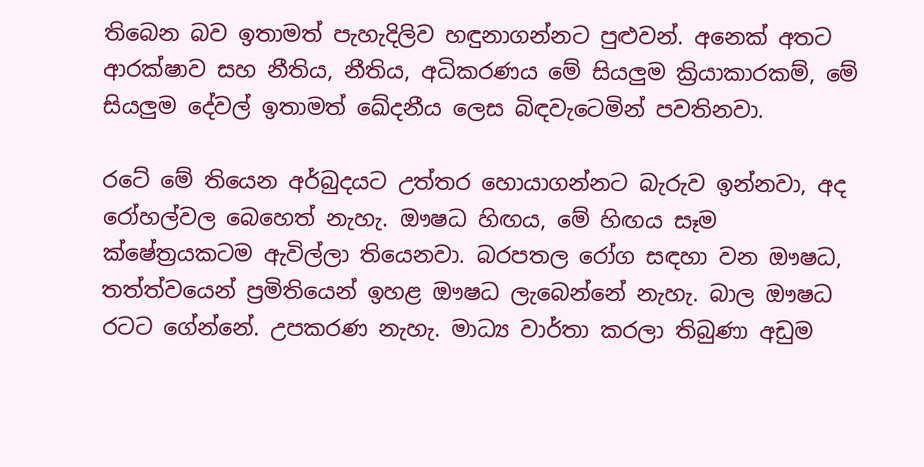තිබෙන බව ඉතාමත් පැහැදිලිව හඳුනාගන්නට පුළුවන්. අනෙක් අතට ආරක්ෂාව සහ නීතිය, නීතිය, අධිකරණය මේ සියලුම ක්‍රියාකාරකම්, මේ සියලුම දේවල් ඉතාමත් ඛේදනීය ලෙස බිඳවැටෙමින් පවතිනවා.

රටේ මේ තියෙන අර්බුදයට උත්තර හොයාගන්නට බැරුව ඉන්නවා, අද රෝහල්වල බෙහෙත් නැහැ. ඖෂධ හිඟය, මේ හිඟය සෑම ක්ෂේත්‍රයකටම ඇවිල්ලා තියෙනවා. බරපතල රෝග සඳහා වන ඖෂධ, තත්ත්වයෙන් ප්‍රමිතියෙන් ඉහළ ඖෂධ ලැබෙන්නේ නැහැ. බාල ඖෂධ රටට ගේන්නේ. උපකරණ නැහැ. මාධ්‍ය වාර්තා කරලා තිබුණා අඩුම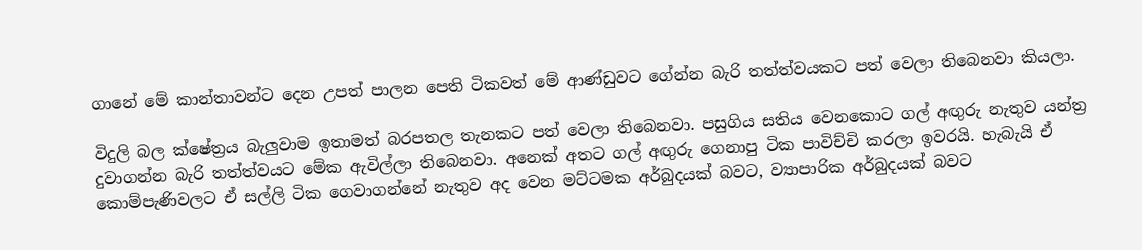ගානේ මේ කාන්තාවන්ට දෙන උපත් පාලන පෙති ටිකවත් මේ ආණ්ඩුවට ගේන්න බැරි තත්ත්වයකට පත් වෙලා තිබෙනවා කියලා.

විදුලි බල ක්ෂේත්‍රය බැලුවාම ඉතාමත් බරපතල තැනකට පත් වෙලා තිබෙනවා. පසුගිය සතිය වෙනකොට ගල් අඟුරු නැතුව යන්ත්‍ර දුවාගන්න බැරි තත්ත්වයට මේක ඇවිල්ලා තිබෙනවා. අනෙක් අතට ගල් අඟුරු ගෙනාපු ටික පාවිච්චි කරලා ඉවරයි. හැබැයි ඒ කොම්පැණිවලට ඒ සල්ලි ටික ගෙවාගන්නේ නැතුව අද වෙන මට්ටමක අර්බුදයක් බවට, ව්‍යාපාරික අර්බුදයක් බවට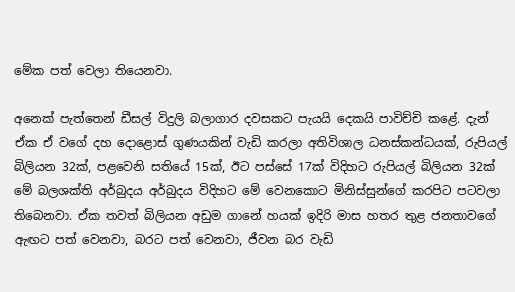මේක පත් වෙලා තියෙනවා.

අනෙක් පැත්තෙන් ඩීසල් විදුලි බලාගාර දවසකට පැයයි දෙකයි පාවිච්චි කළේ. දැන් ඒක ඒ වගේ දහ දොළොස් ගුණයකින් වැඩි කරලා අතිවිශාල ධනස්කන්ධයක්, රුපියල් බිලියන 32ක්, පළවෙනි සතියේ 15ක්, ඊට පස්සේ 17ක් විදිහට රුපියල් බිලියන 32ක් මේ බලශක්ති අර්බුදය අර්බුදය විදිහට මේ වෙනකොට මිනිස්සුන්ගේ කරපිට පටවලා තිබෙනවා. ඒක තවත් බිලියන අඩුම ගානේ හයක් ඉදිරි මාස හතර තුළ ජනතාවගේ ඇඟට පත් වෙනවා, බරට පත් වෙනවා, ජීවන බර වැඩි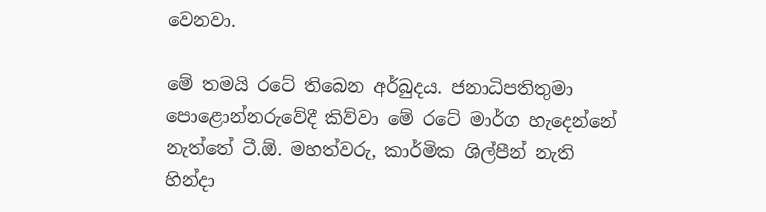වෙනවා.

මේ තමයි රටේ තිබෙන අර්බුදය. ජනාධිපතිතුමා පොළොන්නරුවේදී කිව්වා මේ රටේ මාර්ග හැදෙන්නේ නැත්තේ ටී.ඕ. මහත්වරු, කාර්මික ශිල්පීන් නැති හින්දා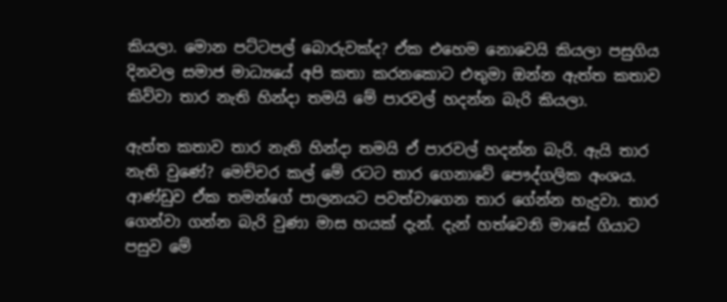කියලා. මොන පට්ටපල් බොරුවක්ද? ඒක එහෙම නොවෙයි කියලා පසුගිය දිනවල සමාජ මාධ්‍යයේ අපි කතා කරනකොට එතුමා ඔන්න ඇත්ත කතාව කිව්වා තාර නැති හින්දා තමයි මේ පාරවල් හදන්න බැරි කියලා.

ඇත්ත කතාව තාර නැති හින්දා තමයි ඒ පාරවල් හදන්න බැරි. ඇයි තාර නැති වුණේ? මෙච්චර කල් මේ රටට තාර ගෙනාවේ පෞද්ගලික අංශය. ආණ්ඩුව ඒක තමන්ගේ පාලනයට පවත්වාගෙන තාර ගේන්න හැදුවා. තාර ගෙන්වා ගන්න බැරි වුණා මාස හයක් දැන්. දැන් හත්වෙනි මාසේ ගියාට පසුව මේ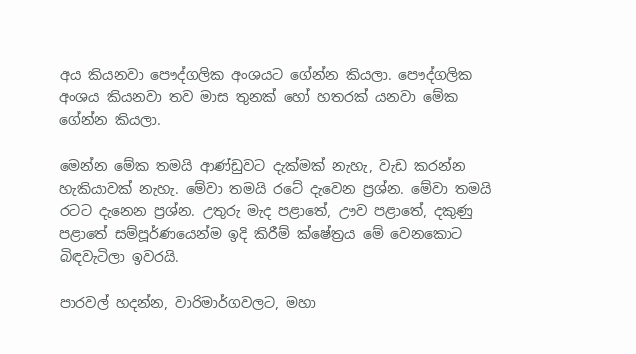අය කියනවා පෞද්ගලික අංශයට ගේන්න කියලා. පෞද්ගලික අංශය කියනවා තව මාස තුනක් හෝ හතරක් යනවා මේක ගේන්න කියලා.

මෙන්න මේක තමයි ආණ්ඩුවට දැක්මක් නැහැ, වැඩ කරන්න හැකියාවක් නැහැ. මේවා තමයි රටේ දැවෙන ප්‍රශ්න. මේවා තමයි රටට දැනෙන ප්‍රශ්න. උතුරු මැද පළාතේ, ඌව පළාතේ, දකුණු පළාතේ සම්පූර්ණයෙන්ම ඉදි කිරීම් ක්ෂේත්‍රය මේ වෙනකොට බිඳවැටිලා ඉවරයි.

පාරවල් හදන්න, වාරිමාර්ගවලට, මහා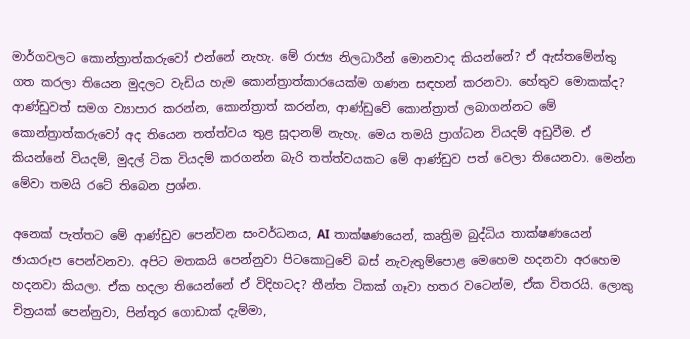මාර්ගවලට කොන්ත්‍රාත්කරුවෝ එන්නේ නැහැ. මේ රාජ්‍ය නිලධාරීන් මොනවාද කියන්නේ? ඒ ඇස්තමේන්තු ගත කරලා තියෙන මුදලට වැඩිය හැම කොන්ත්‍රාත්කාරයෙක්ම ගණන සඳහන් කරනවා. හේතුව මොකක්ද? ආණ්ඩුවත් සමග ව්‍යාපාර කරන්න, කොන්ත්‍රාත් කරන්න, ආණ්ඩුවේ කොන්ත්‍රාත් ලබාගන්නට මේ කොන්ත්‍රාත්කරුවෝ අද තියෙන තත්ත්වය තුළ සූදානම් නැහැ. මෙය තමයි ප්‍රාග්ධන වියදම් අඩුවීම. ඒ කියන්නේ වියදම්, මුදල් ටික වියදම් කරගන්න බැරි තත්ත්වයකට මේ ආණ්ඩුව පත් වෙලා තියෙනවා. මෙන්න මේවා තමයි රටේ තිබෙන ප්‍රශ්න.

අනෙක් පැත්තට මේ ආණ්ඩුව පෙන්වන සංවර්ධනය, AI තාක්ෂණයෙන්, කෘත්‍රිම බුද්ධිය තාක්ෂණයෙන් ඡායාරූප පෙන්වනවා. අපිට මතකයි පෙන්නුවා පිටකොටුවේ බස් නැවැතුම්පොළ මෙහෙම හදනවා අරහෙම හදනවා කියලා. ඒක හදලා තියෙන්නේ ඒ විදිහටද? තීන්ත ටිකක් ගෑවා හතර වටෙන්ම, ඒක විතරයි. ලොකු චිත්‍රයක් පෙන්නුවා, පින්තූර ගොඩාක් දැම්මා,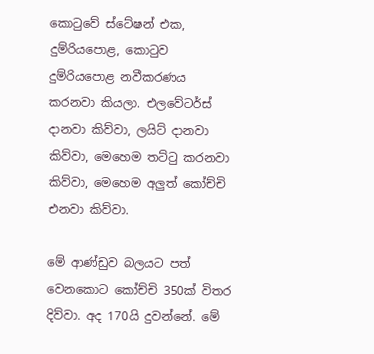කොටුවේ ස්ටේෂන් එක, දුම්රියපොළ, කොටුව දුම්රියපොළ නවීකරණය කරනවා කියලා. එලවේටර්ස් දානවා කිව්වා, ලයිට් දානවා කිව්වා, මෙහෙම තට්ටු කරනවා කිව්වා, මෙහෙම අලුත් කෝච්චි එනවා කිව්වා.

මේ ආණ්ඩුව බලයට පත් වෙනකොට කෝච්චි 350ක් විතර දිව්වා. අද 170යි දුවන්නේ. මේ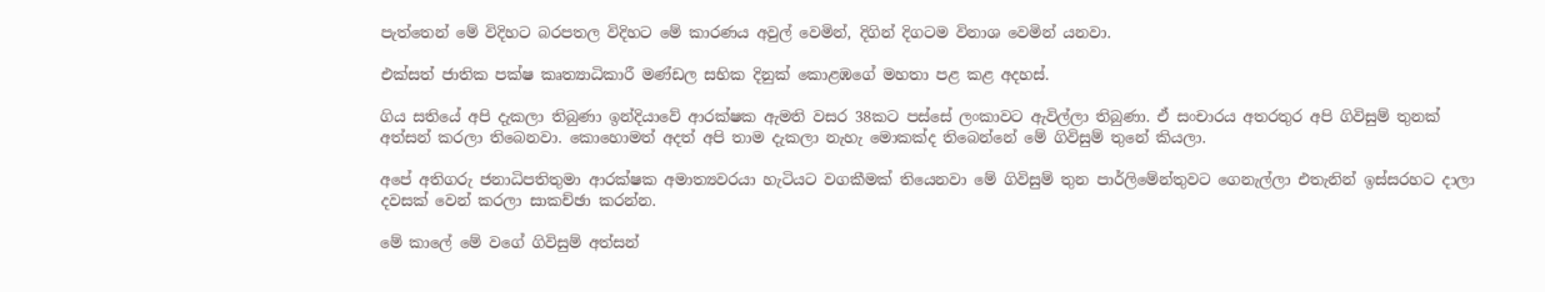පැත්තෙන් මේ විදිහට බරපතල විදිහට මේ කාරණය අවුල් වෙමින්, දිගින් දිගටම විනාශ වෙමින් යනවා.

එක්සත් ජාතික පක්ෂ කෘත්‍යාධිකාරී මණ්ඩල සභික දිනුක් කොළඹගේ මහතා පළ කළ අදහස්.

ගිය සතියේ අපි දැකලා තිබුණා ඉන්දියාවේ ආරක්ෂක ඇමති වසර 38කට පස්සේ ලංකාවට ඇවිල්ලා තිබුණා. ඒ සංචාරය අතරතුර අපි ගිවිසුම් තුනක් අත්සන් කරලා තිබෙනවා. කොහොමත් අදත් අපි තාම දැකලා නැහැ මොකක්ද තිබෙන්නේ මේ ගිවිසුම් තුනේ කියලා.

අපේ අතිගරු ජනාධිපතිතුමා ආරක්ෂක අමාත්‍යවරයා හැටියට වගකීමක් තියෙනවා මේ ගිවිසුම් තුන පාර්ලිමේන්තුවට ගෙනැල්ලා එතැනින් ඉස්සරහට දාලා දවසක් වෙන් කරලා සාකච්ඡා කරන්න.

මේ කාලේ මේ වගේ ගිවිසුම් අත්සන්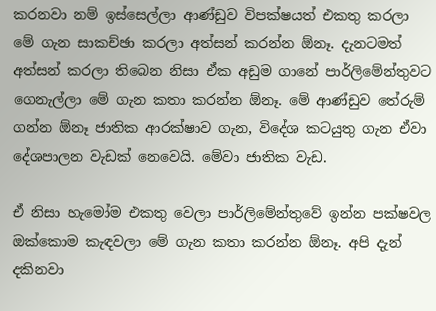කරනවා නම් ඉස්සෙල්ලා ආණ්ඩුව විපක්ෂයත් එකතු කරලා මේ ගැන සාකච්ඡා කරලා අත්සන් කරන්න ඕනෑ. දැනටමත් අත්සන් කරලා තිබෙන නිසා ඒක අඩුම ගානේ පාර්ලිමේන්තුවට ගෙනැල්ලා මේ ගැන කතා කරන්න ඕනෑ. මේ ආණ්ඩුව තේරුම් ගන්න ඕනෑ ජාතික ආරක්ෂාව ගැන, විදේශ කටයුතු ගැන ඒවා දේශපාලන වැඩක් නෙවෙයි. මේවා ජාතික වැ‍ඩ.

ඒ නිසා හැමෝම එකතු වෙලා පාර්ලිමේන්තුවේ ඉන්න පක්ෂවල ඔක්කොම කැඳවලා මේ ගැන කතා කරන්න ඕනෑ. අපි දැන් දකිනවා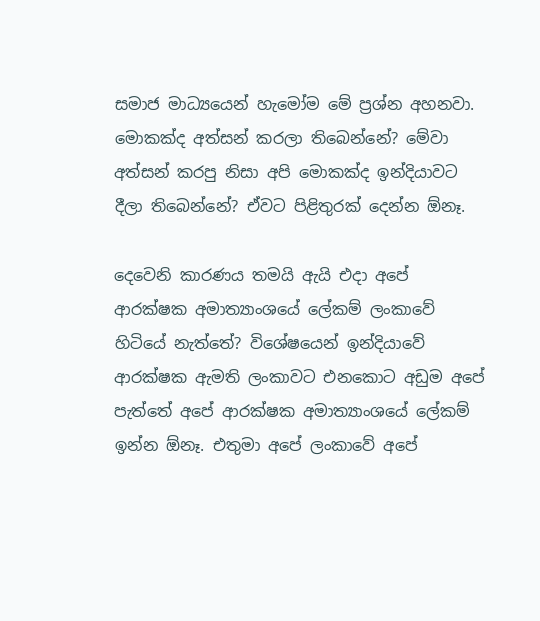සමාජ මාධ්‍යයෙන් හැමෝම මේ ප්‍රශ්න අහනවා. මොකක්ද අත්සන් කරලා තිබෙන්නේ? මේවා අත්සන් කරපු නිසා අපි මොකක්ද ඉන්දියාවට දීලා තිබෙන්නේ? ඒවට පිළිතුරක් දෙන්න ඕනෑ.

දෙවෙනි කාරණය තමයි ඇයි එදා අපේ ආරක්ෂක අමාත්‍යාංශයේ ලේකම් ලංකාවේ හිටියේ නැත්තේ? විශේෂයෙන් ඉන්දියාවේ ආරක්ෂක ඇමති ලංකාවට එනකොට අඩුම අපේ පැත්තේ අපේ ආරක්ෂක අමාත්‍යාංශයේ ලේකම් ඉන්න ඕනෑ. එතුමා අපේ ලංකාවේ අපේ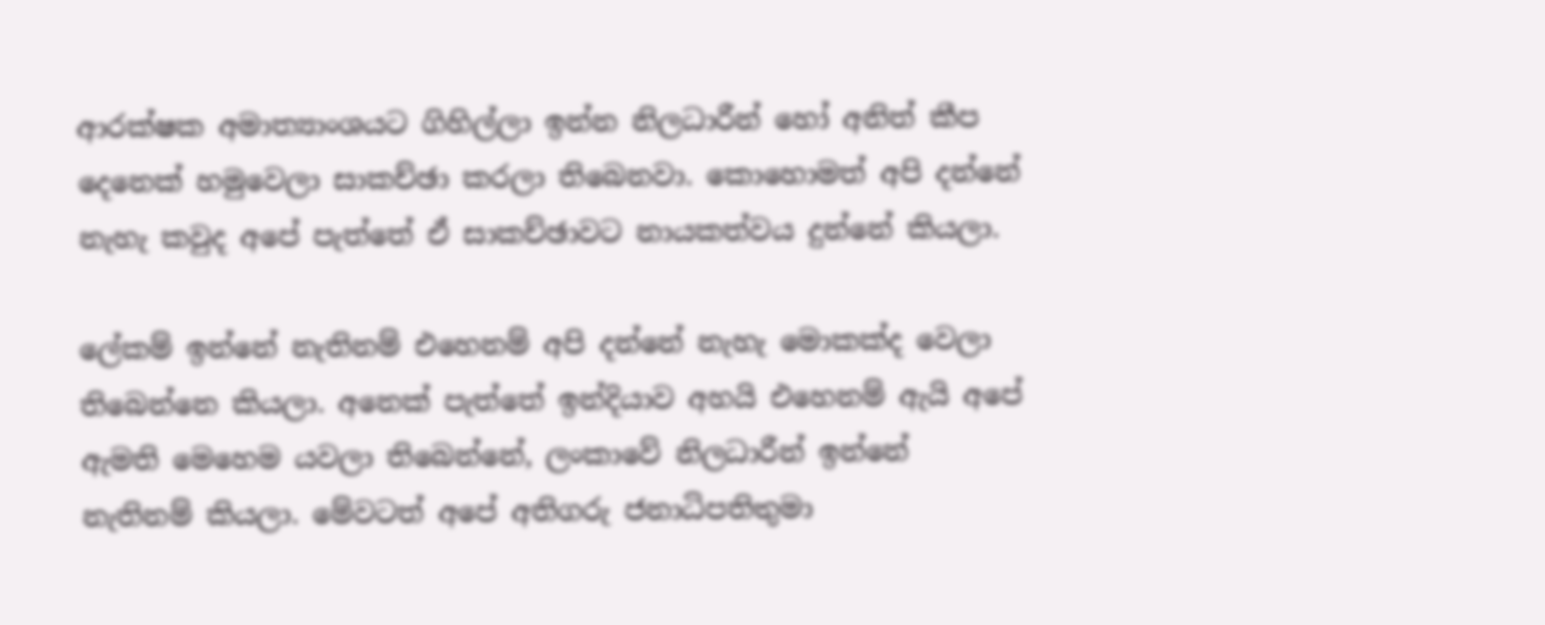ආරක්ෂක අමාත්‍යාංශයට ගිහිල්ලා ඉන්න නිලධාරීන් හෝ අනිත් කීප දෙනෙක් හමුවෙලා සාකච්ඡා කරලා තිබෙනවා. කොහොමත් අපි දන්නේ නැහැ කවුද අපේ පැත්තේ ඒ සාකච්ඡාවට නායකත්වය දුන්නේ කියලා.

ලේකම් ඉන්නේ නැතිනම් එහෙනම් අපි දන්නේ නැහැ මොකක්ද වෙලා තිබෙන්නෙ කියලා. අනෙක් පැත්තේ ඉන්දියාව අහයි එහෙනම් ඇයි අපේ ඇමති මෙහෙම යවලා තිබෙන්නේ, ලංකාවේ නිලධාරීන් ඉන්නේ නැතිනම් කියලා. මේවටත් අපේ අතිගරු ජනාධිපතිතුමා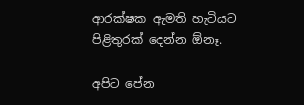ආරක්ෂක ඇමති හැටියට පිළිතුරක් දෙන්න ඕනෑ.

අපිට පේන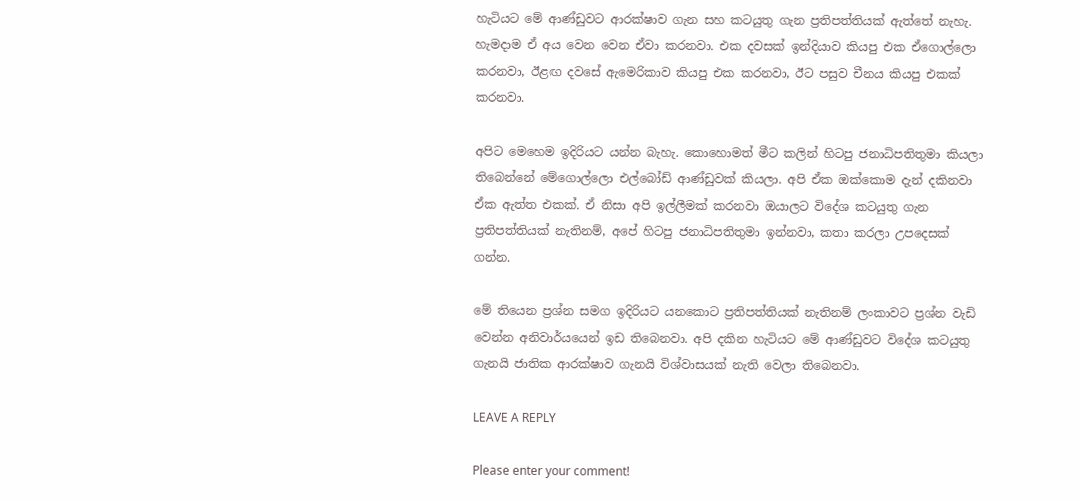හැටියට මේ ආණ්ඩුවට ආරක්ෂාව ගැන සහ කටයුතු ගැන ප්‍රතිපත්තියක් ඇත්තේ නැහැ. හැමදාම ඒ අය වෙන වෙන ඒවා කරනවා. එක දවසක් ඉන්දියාව කියපු එක ඒගොල්ලො කරනවා, ඊළඟ දවසේ ඇමෙරිකාව කියපු එක කරනවා, ඊට පසුව චීනය කියපු එකක් කරනවා.

අපිට මෙහෙම ඉදිරියට යන්න බැහැ. කොහොමත් මීට කලින් හිටපු ජනාධිපතිතුමා කියලා තිබෙන්නේ මේගොල්ලො එල්බෝඩ් ආණ්ඩුවක් කියලා. අපි ඒක ඔක්කොම දැන් දකිනවා ඒක ඇත්ත එකක්. ඒ නිසා අපි ඉල්ලීමක් කරනවා ඔයාලට විදේශ කටයුතු ගැන ප්‍රතිපත්තියක් නැතිනම්, අපේ හිටපු ජනාධිපතිතුමා ඉන්නවා, කතා කරලා උපදෙසක් ගන්න.

මේ තියෙන ප්‍රශ්න සමග ඉදිරියට යනකොට ප්‍රතිපත්තියක් නැතිනම් ලංකාවට ප්‍රශ්න වැඩි වෙන්න අනිවාර්යයෙන් ඉඩ තිබෙනවා. අපි දකින හැටියට මේ ආණ්ඩුවට විදේශ කටයුතු ගැනයි ජාතික ආරක්ෂාව ගැනයි විශ්වාසයක් නැති වෙලා තිබෙනවා.

LEAVE A REPLY

Please enter your comment!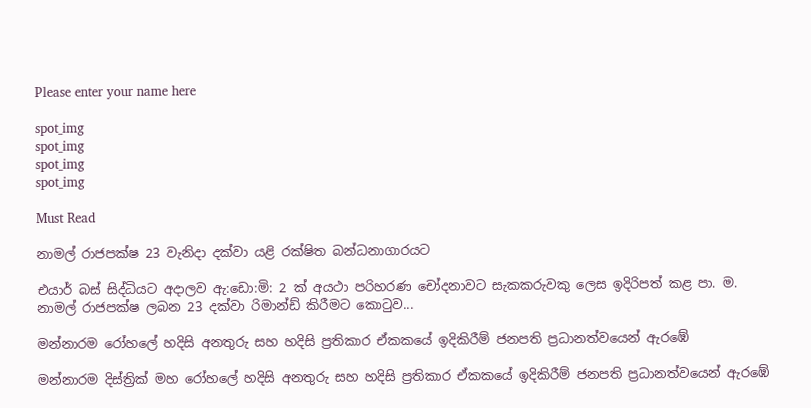Please enter your name here

spot_img
spot_img
spot_img
spot_img

Must Read

නාමල් රාජපක්ෂ 23 වැනිදා දක්වා යළි රක්ෂිත බන්ධනාගාරයට

එයාර් බස් සිද්ධියට අදාලව ඇ:ඩො:මි: 2 ක් අයථා පරිහරණ චෝදනාවට සැකකරුවකු ලෙස ඉදිරිපත් කළ පා. ම. නාමල් රාජපක්ෂ ලබන 23 දක්වා රිමාන්ඩ් කිරීමට කොටුව...

මන්නාරම රෝහලේ හදිසි අනතුරු සහ හදිසි ප්‍රතිකාර ඒකකයේ ඉදිකිරීම් ජනපති ප්‍රධානත්වයෙන් ඇරඹේ

මන්නාරම දිස්ත්‍රික් මහ රෝහලේ හදිසි අනතුරු සහ හදිසි ප්‍රතිකාර ඒකකයේ ඉදිකිරීම් ජනපති ප්‍රධානත්වයෙන් ඇරඹේ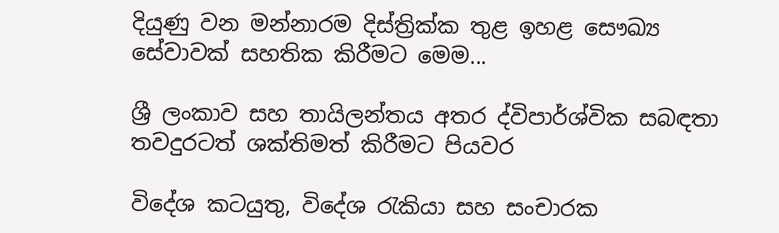දියුණු වන මන්නාරම දිස්ත්‍රික්ක තුළ ඉහළ සෞඛ්‍ය සේවාවක් සහතික කිරීමට මෙම...

ශ්‍රී ලංකාව සහ තායිලන්තය අතර ද්විපාර්ශ්වික සබඳතා තවදුරටත් ශක්තිමත් කිරීමට පියවර

විදේශ කටයුතු, විදේශ රැකියා සහ සංචාරක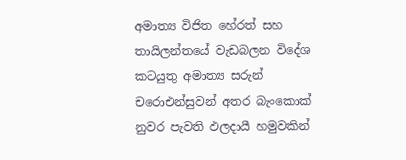අමාත්‍ය විජිත හේරත් සහ තායිලන්තයේ වැඩබලන විදේශ කටයුතු අමාත්‍ය සරුන් චරොඑන්සුවන් අතර බැංකොක් නුවර පැවති ඵලදායී හමුවකින්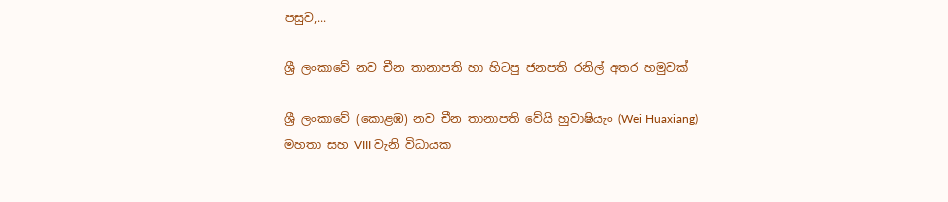පසුව,...

ශ්‍රී ලංකාවේ නව චීන තානාපති හා හිටපු ජනපති රනිල් අතර හමුවක්

ශ්‍රී ලංකාවේ (කොළඹ) නව චීන තානාපති වේයි හුවාෂියැං (Wei Huaxiang) මහතා සහ VIII වැනි විධායක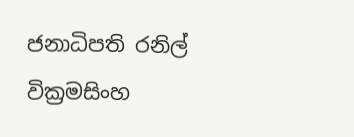ජනාධිපති රනිල් වික්‍රමසිංහ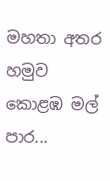මහතා අතර හමුව කොළඹ මල් පාර...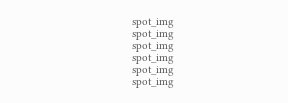spot_img
spot_img
spot_img
spot_img
spot_img
spot_img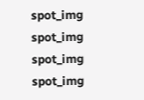spot_img
spot_img
spot_img
spot_img